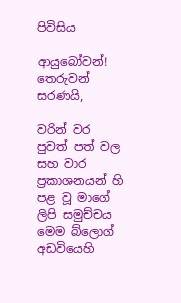පිවිසිය

ආයුබෝවන්!
තෙරුවන් සරණයි,

වරින් වර පුවත් පත් වල සහ වාර ප්‍රකාශනයන් හි පළ වූ මාගේ ලිපි සමුච්චය මෙම බ්ලොග් අඩවියෙහි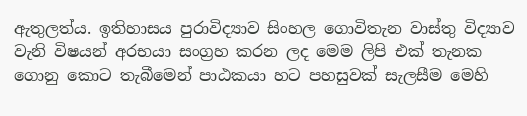ඇතුලත්ය. ඉතිහාසය පුරාවිද්‍යාව සිංහල ගොවිතැන වාස්තු විද්‍යාව වැනි විෂයන් අරභයා සංග්‍රහ කරන ලද මෙම ලිපි එක් තැනක ගොනු කොට තැබීමෙන් පාඨකයා හට පහසුවක් සැලසීම මෙහි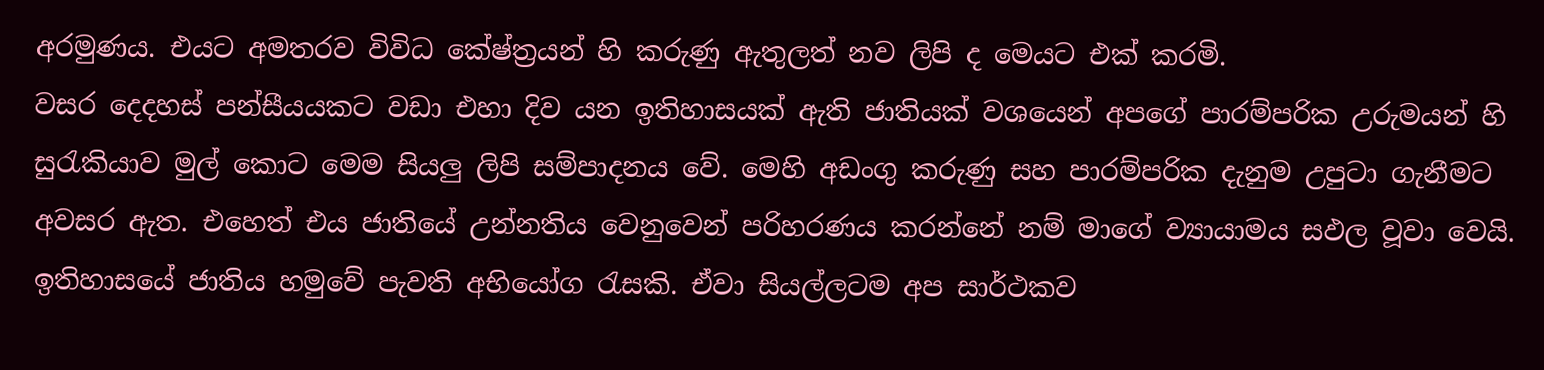අරමුණය. එයට අමතරව විවිධ කේෂ්ත්‍රයන් හි කරුණු ඇතුලත් නව ලිපි ද මෙයට එක් කරමි.
වසර දෙදහස් පන්සීයයකට වඩා එහා දිව යන ඉතිහාසයක් ඇති ජාතියක් වශයෙන් අපගේ පාරම්පරික උරුමයන් හි සුරැකියාව මුල් කොට මෙම සියලු ලිපි සම්පාදනය වේ. මෙහි අඩංගු කරුණු සහ පාරම්පරික දැනුම උපුටා ගැනීමට අවසර ඇත. එහෙත් එය ජාතියේ උන්නතිය වෙනුවෙන් පරිහරණය කරන්නේ නම් මාගේ ව්‍යායාමය සඵල වූවා වෙයි.
ඉතිහාසයේ ජාතිය හමුවේ පැවති අභියෝග රැසකි. ඒවා සියල්ලටම අප සාර්ථකව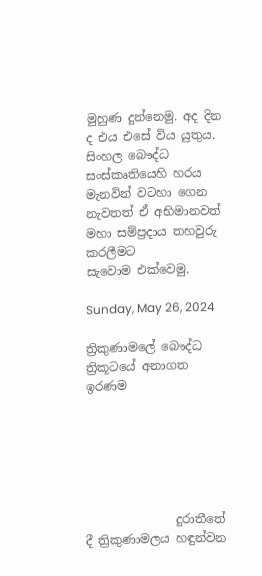මුහුණ දුන්නෙමු. අද දින ද එය එසේ විය යුතුය. සිංහල බෞද්ධ සංස්කෘතියෙහි හරය මැනවින් වටහා ගෙන නැවතත් ඒ අභිමානවත් මහා සම්ප්‍රදාය තහවුරු කරලීමට සැවොම ‍එක්වෙමු.

Sunday, May 26, 2024

ත්‍රිකුණාමලේ බෞද්ධ ත්‍රිකූටයේ අනාගත ඉරණම






               දුරාතීතේ දී ත්‍රිකුණාමලය හඳුන්වන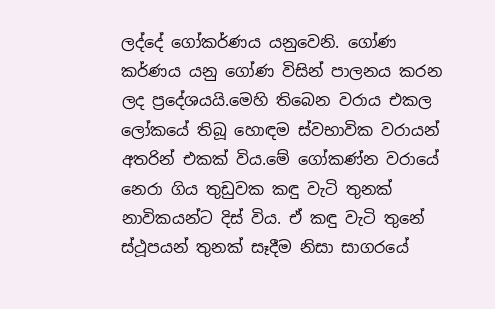ලද්දේ ගෝකර්ණය යනුවෙනි. ගෝණ කර්ණය යනු ගෝණ විසින් පාලනය කරන ලද ප්‍රදේශයයි.මෙහි තිබෙන වරාය එකල ලෝකයේ තිබූ හොඳම ස්වභාවික වරායන් අතරින් එකක් විය.මේ ගෝකණ්න වරායේ නෙරා ගිය තුඩුවක කඳු වැටි තුනක් නාවිකයන්ට දිස් විය. ඒ කඳු වැටි තුනේ ස්ථූපයන් තුනක් සෑදීම නිසා සාගරයේ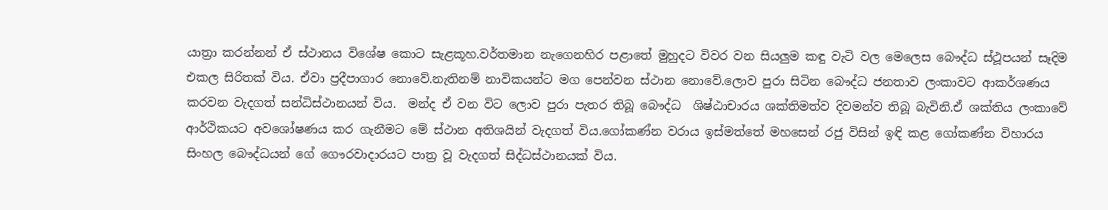යාත්‍රා කරන්නන් ඒ ස්ථානය විශේෂ කොට සැළකූහ.වර්තමාන නැගෙනහිර පළාතේ මුහුදට විවර වන සියලුම කඳු වැටි වල මෙලෙස බෞද්ධ ස්ථූපයන් සෑදිම එකල සිරිතක් විය. ඒවා ප්‍රදීපාගාර නොවේ.නැතිනම් නාවිකයන්ට මග පෙන්වන ස්ථාන නොවේ.ලොව පුරා සිටින බෞද්ධ ජනතාව ලංකාවට ආකර්ශණය කරවන වැදගත් සන්ධිස්ථානයන් විය.  මන්ද ඒ වන විට ලොව පුරා පැතර තිබූ බෞද්ධ  ශිෂ්ඨාචාරය ශක්තිමත්ව දිවමන්ව තිබූ බැවිනි.ඒ ශක්තිය ලංකාවේ ආර්ථිකයට අවශෝෂණය කර ගැනීමට මේ ස්ථාන අතිශයින් වැදගත් විය.ගෝකණ්න වරාය ඉස්මත්තේ මහසෙන් රජු විසින් ඉඳි කළ ගෝකණ්න විහාරය සිංහල බෞද්ධයන් ගේ ගෞරවාදාරයට පාත්‍ර වූ වැදගත් සිද්ධස්ථානයක් විය.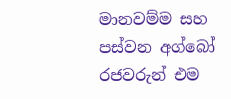මානවම්ම සහ පස්වන අග්බෝ රජවරුන් එම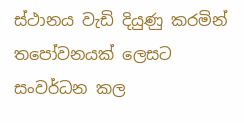ස්ථානය වැඩි දියුණු කරමින් තපෝවනයක් ලෙසට සංවර්ධන කල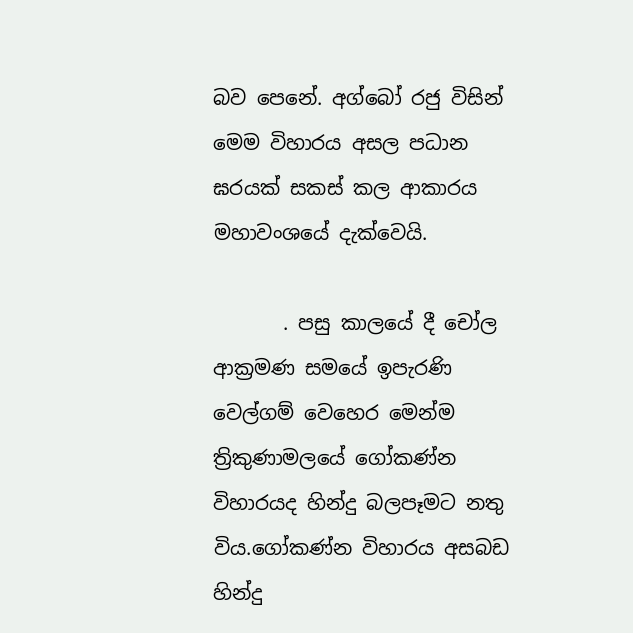බව පෙනේ. අග්බෝ රජු විසින් මෙම විහාරය අසල පධාන ඝරයක් සකස් කල ආකාරය මහාවංශයේ දැක්වෙයි.

       . පසු කාලයේ දී චෝල ආක්‍රමණ සමයේ ඉපැරණි වෙල්ගම් වෙහෙර මෙන්ම ත්‍රිකුණාමලයේ ගෝකණ්න විහාරයද හින්දු බලපෑමට නතු විය.ගෝකණ්න විහාරය අසබඩ හින්දු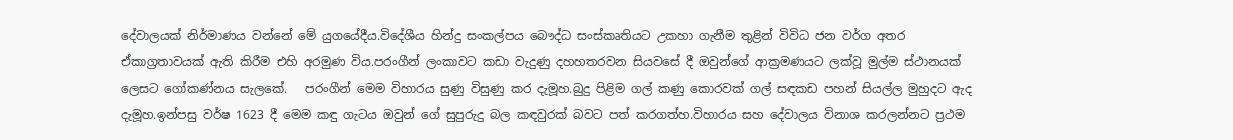දේවාලයක් නිර්මාණය වන්නේ මේ යුගයේදීය.විදේශීය හින්දු සංකල්පය බෞද්ධ සංස්කෘතියට උකහා ගැනීම තුළින් විවිධ ජන වර්ග අතර ඒකාග්‍රතාවයක් ඇති කිරීම එහි අරමුණ විය.පරංගීන් ලංකාවට කඩා වැදුණු දහහතරවන සියවසේ දී ඔවුන්ගේ ආක්‍රමණයට ලක්වූ මුල්ම ස්ථානයක් ලෙසට ගෝකණ්නය සැලකේ.   පරංගීන් මෙම විහාරය සුණු විසුණු කර දැමූහ.බුදු පිළිම ගල් කණු කොරවක් ගල් සඳකඩ පහන් සියල්ල මුහුදට ඇද දැමූහ.ඉන්පසු වර්ෂ 1623 දී මෙම කඳු ගැටය ඔවුන් ගේ සුපුරුදු බල කඳවුරක් බවට පත් කරගත්හ.විහාරය සහ දේවාලය විනාශ කරලන්නට ප්‍රථම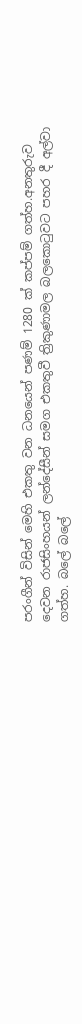පරංගීන් විසින් මෙහි එකතු වන ධනයෙන් පණම් 1280 ක් කප්පම් ගත්හ.අනතුරුව දෙවන රාජසිංහයන් ලන්දේසීන් සමග එකතුවී ත්‍රිකුණාමල බලකොටුවට පහර දී අල්වා ගත්හ. බලේ බලේ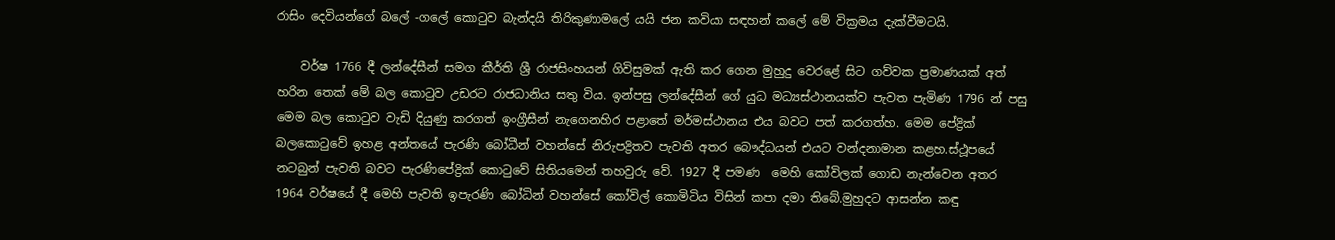රාසිං දෙවියන්ගේ බලේ -ගලේ කොටුව බැන්දයි තිරිකුණාමලේ යයි ජන කවියා සඳහන් කලේ මේ වික්‍රමය දැක්වීමටයි.

    වර්ෂ 1766 දී ලන්දේසීන් සමග කීර්ති ශ්‍රී රාජසිංහයන් ගිවිසුමක් ඇති කර ගෙන මුහුදු වෙරළේ සිට ගව්වක ප්‍රමාණයක් අත් හරින තෙක් මේ බල කොටුව උඩරට රාජධානිය සතු විය. ඉන්පසු ලන්දේසීන් ගේ යුධ මධ්‍යස්ථානයක්ව පැවත පැමිණ 1796 න් පසු මෙම බල කොටුව වැඩි දියුණු කරගත් ඉංග්‍රීසීන් නැගෙනහිර පළාතේ මර්මස්ථානය එය බවට පත් කරගත්හ. මෙම පේද්‍රික් බලකොටුවේ ඉහළ අන්තයේ පැරණි බෝධීන් වහන්සේ නිරුපද්‍රිතව පැවති අතර බෞද්ධයන් එයට වන්දනාමාන කළහ.ස්ථූපයේ නටබුන් පැවති බවට පැරණිපේද්‍රික් කොටුවේ සිතියමෙන් තහවුරු වේ. 1927 දී පමණ  මෙහි කෝවිලක් ගොඩ නැන්වෙන අතර  1964 වර්ෂයේ දී මෙහි පැවති ඉපැරණි බෝධින් වහන්සේ කෝවිල් කොමිටිය විසින් කපා දමා තිබේ.මුහුදට ආසන්න කඳු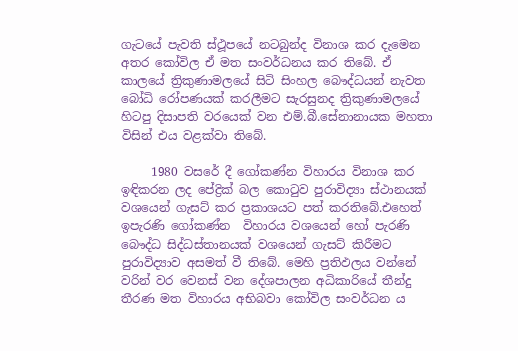ගැටයේ පැවති ස්ථූපයේ නටබුන්ද විනාශ කර දැමෙන අතර කෝවිල ඒ මත සංවර්ධනය කර තිබේ. ඒ කාලයේ ත්‍රිකුණාමලයේ සිටි සිංහල බෞද්ධයන් නැවත බෝධි රෝපණයක් කරලීමට සැරසුනද ත්‍රිකුණාමලයේ හිටපු දිසාපති වරයෙක් වන එම්.බී.සේනානායක මහතා විසින් එය වළක්වා තිබේ.

     1980 වසරේ දී ගෝකණ්න විහාරය විනාශ කර ඉඳිකරන ලද පේද්‍රික් බල කොටුව පුරාවිද්‍යා ස්ථානයක් වශයෙන් ගැසට් කර ප්‍රකාශයට පත් කරතිබේ.එහෙත් ඉපැරණි ගෝකණ්න  විහාරය වශයෙන් හෝ පැරණි බෞද්ධ සිද්ධස්තානයක් වශයෙන් ගැසට් කිරීමට පුරාවිද්‍යාව අසමත් වී තිබේ. මෙහි ප්‍රතිඵලය වන්නේ වරින් වර වෙනස් වන දේශපාලන අධිකාරියේ තීන්දු තීරණ මත විහාරය අභිබවා කෝවිල සංවර්ධන ය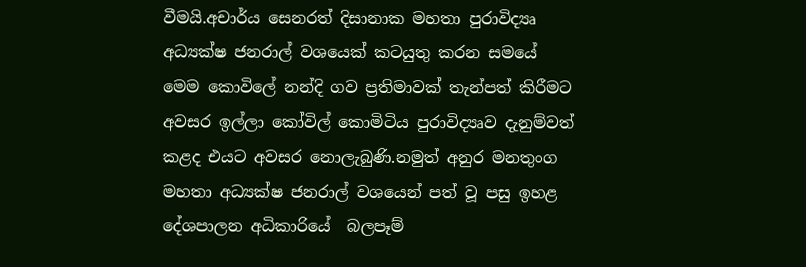වීමයි.අචාර්ය සෙනරත් දිසානාක මහතා පුරාවිද්‍යෘ අධ්‍යක්ෂ ජනරාල් වශයෙක් කටයුතු කරන සමයේ මෙම කොවිලේ නන්දි ගව ප්‍රතිමාවක් තැන්පත් කිරීමට අවසර ඉල්ලා කෝවිල් කොමිටිය පුරාවිද්‍යෘව දැනුම්වත් කළද එයට අවසර නොලැබුණි.නමුත් අනුර මනතුංග මහතා අධ්‍යක්ෂ ජනරාල් වශයෙන් පත් වූ පසු ඉහළ දේශපාලන අධිකාරියේ  බලපෑම්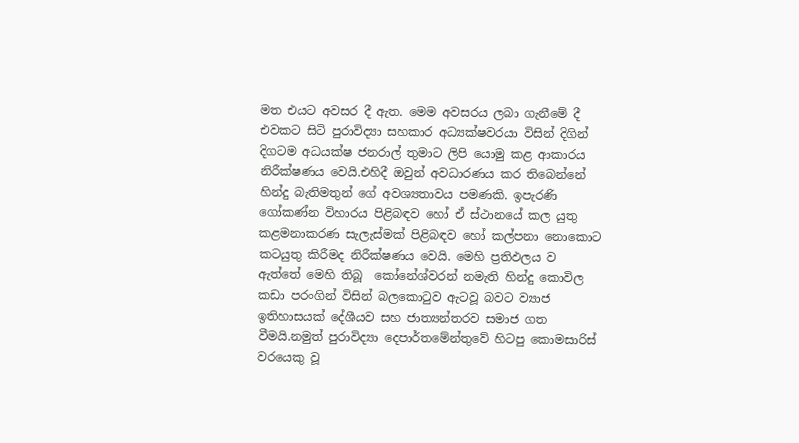මත එයට අවසර දී ඇත. මෙම අවසරය ලබා ගැනීමේ දී එවකට සිටි පුරාවිද්‍යා සහකාර අධ්‍යක්ෂවරයා විසින් දිගින් දිගටම අධයක්ෂ ජනරාල් තුමාට ලිපි යොමු කළ ආකාරය නිරීක්ෂණය වෙයි.එහිදී ඔවුන් අවධාරණය කර තිබෙන්නේ හින්දු බැතිමතුන් ගේ අවශ්‍යතාවය පමණකි. ඉපැරණි ගෝකණ්න විහාරය පිළිබඳව හෝ ඒ ස්ථානයේ කල යුතු කළමනාකරණ සැලැස්මක් පිළිබඳව හෝ කල්පනා නොකොට කටයුතු කිරීමද නිරීක්ෂණය වෙයි. මෙහි ප්‍රතිඵලය ව ඇත්තේ මෙහි තිබූ  කෝනේශ්වරන් නමැති හින්දු කොවිල කඩා පරංගින් විසින් බලකොටුව ඇටවූ බවට ව්‍යාජ ඉතිහාසයක් දේශීයව සහ ජාත්‍යන්තරව සමාජ ගත වීමයි.නමුත් පුරාවිද්‍යා දෙපාර්තමේන්තුවේ හිටපු කොමසාරිස් වරයෙකු වූ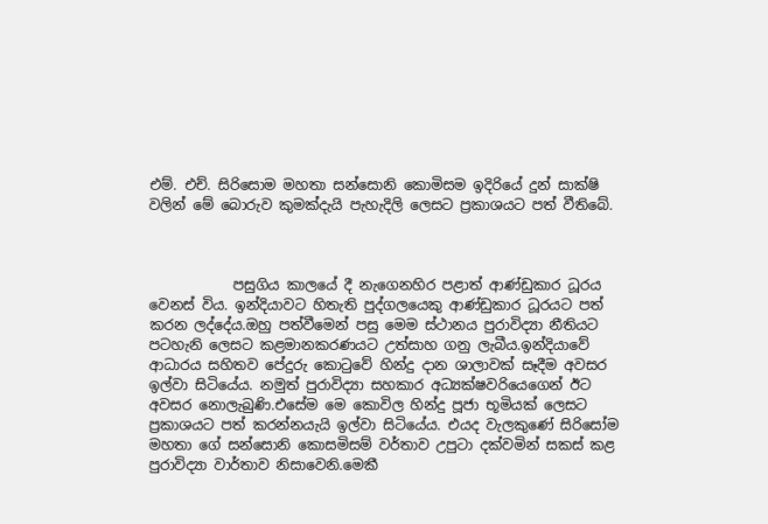එම්. එච්. සිරිසොම මහතා සන්සොනි කොමිසම ඉදිරියේ දුන් සාක්ෂි වලින් මේ බොරුව කුමක්දැයි පැහැදිලි ලෙසට ප්‍රකාශයට පත් වීතිබේ.



            පසුගිය කාලයේ දී නැගෙනහිර පළාත් ආණ්ඩුකාර ධූරය වෙනස් විය. ඉන්දියාවට හිතැති පුද්ගලයෙකු ආණ්ඩුකාර ධූරයට පත් කරන ලද්දේය.ඔහු පත්වීමෙන් පසු මෙම ස්ථානය පුරාවිද්‍යා නීතියට පටහැනි ලෙසට කළමානකරණයට උත්සාහ ගනු ලැබීය.ඉන්දියාවේ ආධාරය සහිතව පේදුරු කොටුවේ හින්දු දාන ශාලාවක් සෑදීම අවසර ඉල්වා සිටියේය. නමුත් පුරාවිද්‍යා සහකාර අධ්‍යක්ෂවරියෙගෙන් ඊට අවසර නොලැබුණි.එසේම මෙ කොවිල හින්දු පූජා භූමියක් ලෙසට ප්‍රකාශයට පත් කරන්නයැයි ඉල්වා සිටියේය. එයද වැලකුණේ සිරිසෝම මහතා ගේ සන්සොනි කොසමිසම් වර්තාව උපුටා දක්වමින් සකස් කළ පුරාවිද්‍යා වාර්තාව නිසාවෙනි.මෙකී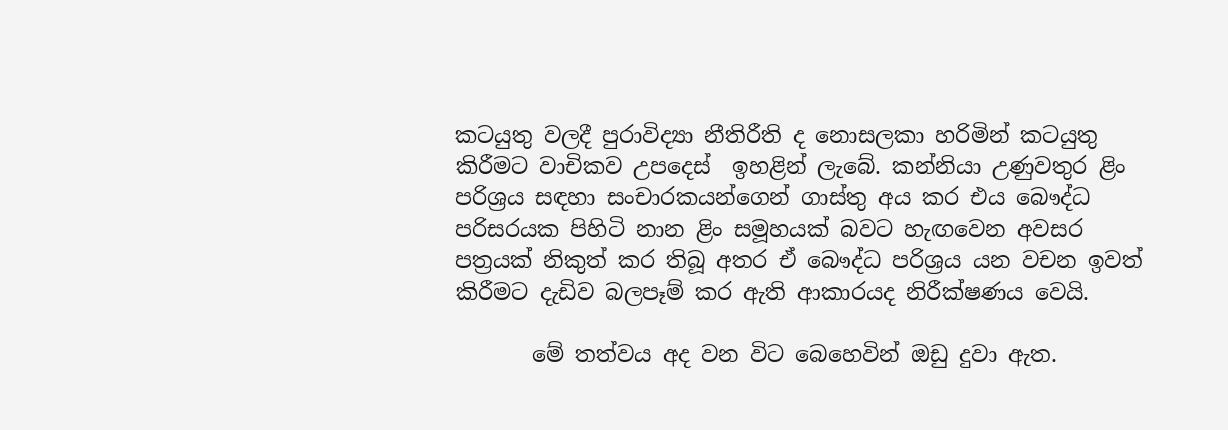කටයුතු වලදී පුරාවිද්‍යා නීතිරීති ද නොසලකා හරිමින් කටයුතු කිරීමට වාචිකව උපදෙස්  ඉහළින් ලැබේ. කන්නියා උණුවතුර ළිං පරිශ්‍රය සඳහා සංචාරකයන්ගෙන් ගාස්තු අය කර එය බෞද්ධ පරිසරයක පිහිටි නාන ළිං සමූහයක් බවට හැඟවෙන අවසර පත්‍රයක් නිකුත් කර තිබූ අතර ඒ බෞද්ධ පරිශ්‍රය යන වචන ඉවත් කිරීමට දැඩිව බලපෑම් කර ඇති ආකාරයද නිරීක්ෂණය වෙයි.

       මේ තත්වය අද වන විට බෙහෙවින් ඔඩු දුවා ඇත.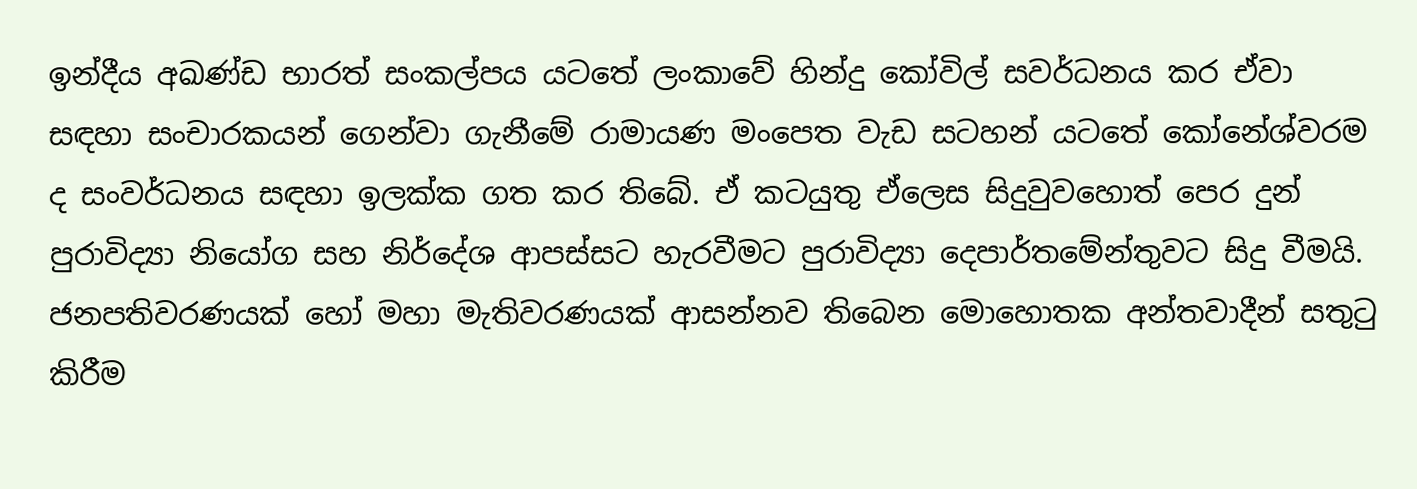ඉන්දීය අඛණ්ඩ භාරත් සංකල්පය යටතේ ලංකාවේ හින්දු කෝවිල් සවර්ධනය කර ඒවා සඳහා සංචාරකයන් ගෙන්වා ගැනීමේ රාමායණ මංපෙත වැඩ සටහන් යටතේ කෝනේශ්වරම ද සංවර්ධනය සඳහා ඉලක්ක ගත කර තිබේ. ඒ කටයුතු ඒලෙස සිදුවුවහොත් පෙර දුන් පුරාවිද්‍යා නියෝග සහ නිර්දේශ ආපස්සට හැරවීමට පුරාවිද්‍යා දෙපාර්තමේන්තුවට සිදු වීමයි. ජනපතිවරණයක් හෝ මහා මැතිවරණයක් ආසන්නව තිබෙන මොහොතක අන්තවාදීන් සතුටු කිරීම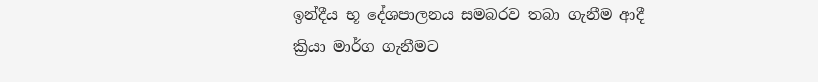ඉන්දීය භූ දේශපාලනය සමබරව තබා ගැනීම ආදී ක්‍රියා මාර්ග ගැනීමට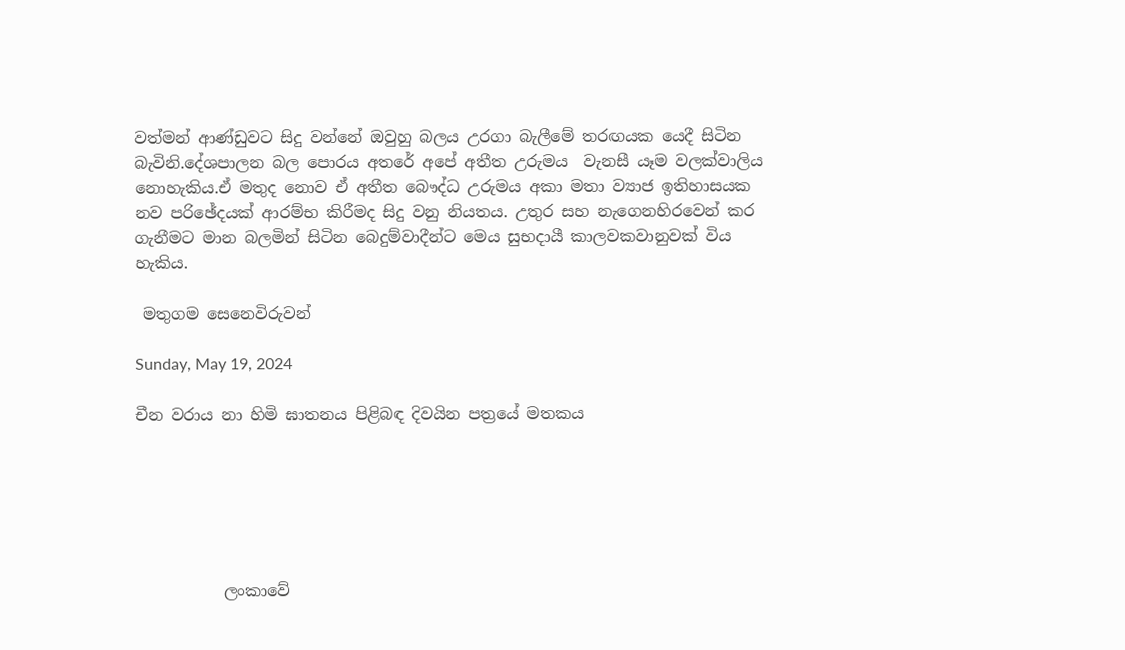වත්මන් ආණ්ඩුවට සිදු වන්නේ ඔවුහු බලය උරගා බැලීමේ තරඟයක යෙදී සිටින බැවිනි.දේශපාලන බල පොරය අතරේ අපේ අතීත උරුමය  වැනසී යෑම වලක්වාලිය නොහැකිය.ඒ මතුද නොව ඒ අතීත බෞද්ධ උරුමය අකා මතා ව්‍යාජ ඉතිහාසයක නව පරිඡේදයක් ආරම්භ කිරීමද සිදු වනු නියතය. උතුර සහ නැගෙනහිරවෙන් කර ගැනීමට මාන බලමින් සිටින බෙදුම්වාදීන්ට මෙය සුභදායී කාලවකවානුවක් විය හැකිය.

 මතුගම සෙනෙවිරුවන්

Sunday, May 19, 2024

චීන වරාය නා හිමි ඝාතනය පිළිබඳ දිවයින පත්‍රයේ මතකය






           ලංකාවේ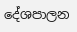දේශපාලන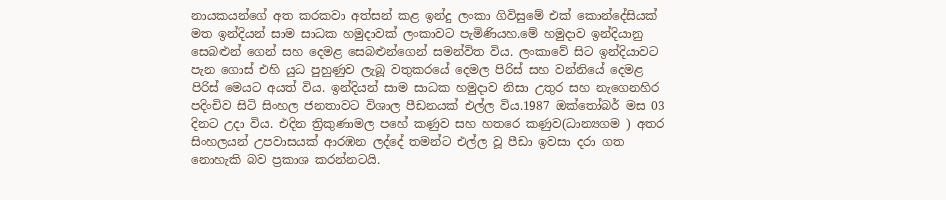නායකයන්ගේ අත කරකවා අත්සන් කළ ඉන්දු ලංකා ගිවිසුමේ එක් කොන්දේසියක් මත ඉන්දියන් සාම සාධක හමුදාවක් ලංකාවට පැමිණියහ.මේ හමුදාව ඉන්දියානු සෙබළුන් ගෙන් සහ දෙමළ සෙබළුන්ගෙන් සමන්විත විය. ලංකාවේ සිට ඉන්දියාවට පැන ගොස් එහි යුධ පුහුණුව ලැබූ වතුකරයේ දෙමල පිරිස් සහ වන්නියේ දෙමළ පිරිස් මෙයට අයත් විය. ඉන්දියන් සාම සාධක හමුදාව නිසා උතුර සහ නැගෙනහිර පදිංචිව සිටි සිංහල ජනතාවට විශාල පීඩනයක් එල්ල විය.1987 ඔක්තෝබර් මස 03 දිනට උදා විය. එදින ත්‍රිකුණාමල පහේ කණුව සහ හතරෙ කණුව(ධාන්‍යගම ) අතර සිංහලයන් උපවාසයක් ආරඹන ලද්දේ තමන්ට එල්ල වූ පීඩා ඉවසා දරා ගත නොහැකි බව ප්‍රකාශ කරන්නටයි.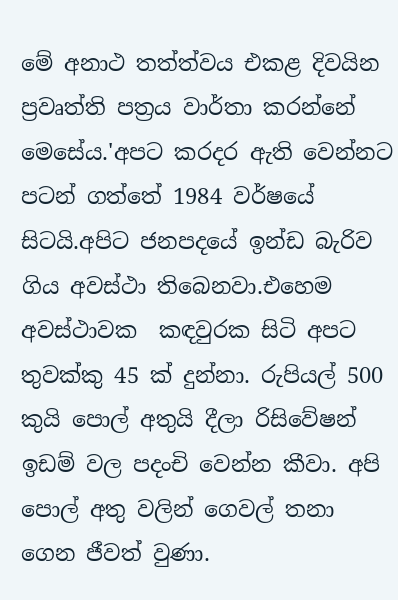මේ අනාථ තත්ත්වය එකළ දිවයින ප්‍රවෘත්ති පත්‍රය වාර්තා කරන්නේ මෙසේය.'අපට කරදර ඇති වෙන්නට පටන් ගත්තේ 1984 වර්ෂයේ සිටයි.අපිට ජනපදයේ ඉන්ඩ බැරිව ගිය අවස්ථා තිබෙනවා.එහෙම අවස්ථාවක  කඳවුරක සිටි අපට තුවක්කු 45 ක් දුන්නා. රුපියල් 500 කුයි පොල් අතුයි දීලා රිසිවේෂන් ඉඩම් වල පදංචි වෙන්න කීවා. අපි පොල් අතු වලින් ගෙවල් තනා ගෙන ජීවත් වුණා.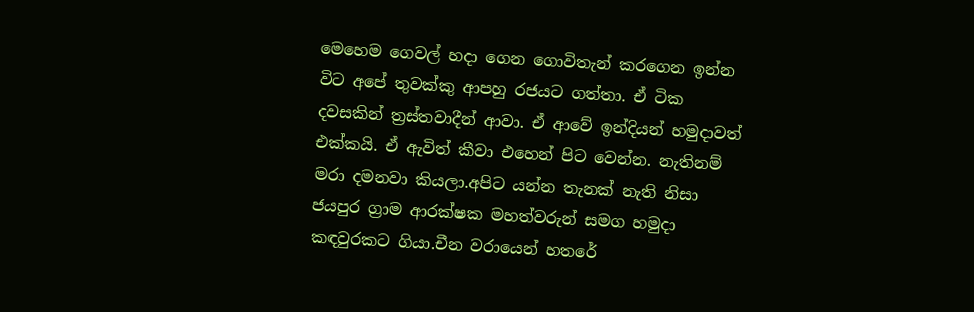මෙහෙම ගෙවල් හදා ගෙන ගොවිතැන් කරගෙන ඉන්න විට අපේ තුවක්කු ආපහු රජයට ගත්තා. ඒ ටික දවසකින් ත්‍රස්තවාදීන් ආවා. ඒ ආවේ ඉන්දියන් හමුදාවත් එක්කයි. ඒ ඇවිත් කීවා එහෙන් පිට වෙන්න. නැතිනම් මරා දමනවා කියලා.අපිට යන්න තැනක් නැති නිසා ජයපුර ග්‍රාම ආරක්ෂක මහත්වරුන් සමග හමුදා කඳවුරකට ගියා.චීන වරායෙන් හතරේ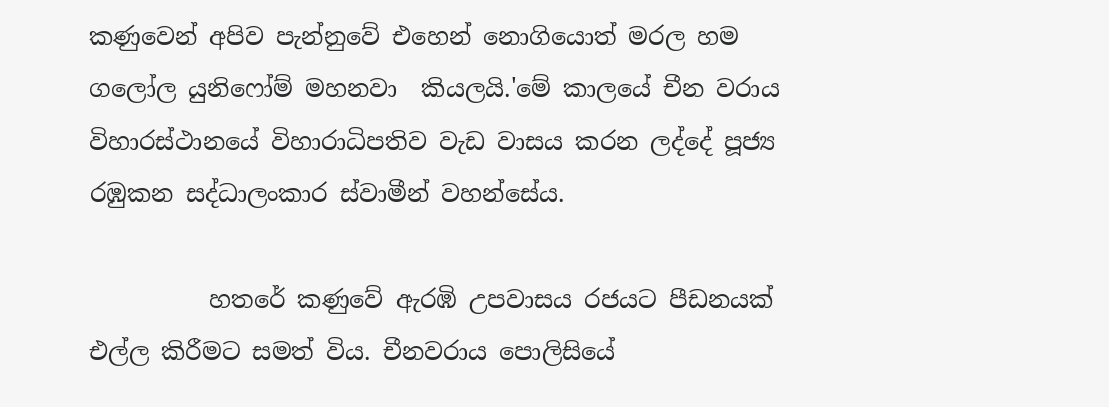කණුවෙන් අපිව පැන්නුවේ එහෙන් නොගියොත් මරල හම ගලෝල යුනිෆෝම් මහනවා  කියලයි.'මේ කාලයේ චීන වරාය විහාරස්ථානයේ විහාරාධිපතිව වැඩ වාසය කරන ලද්දේ පූජ්‍ය රඹුකන සද්ධාලංකාර ස්වාමීන් වහන්සේය.

          හතරේ කණුවේ ඇරඹි උපවාසය රජයට පීඩනයක් එල්ල කිරීමට සමත් විය. චීනවරාය පොලිසියේ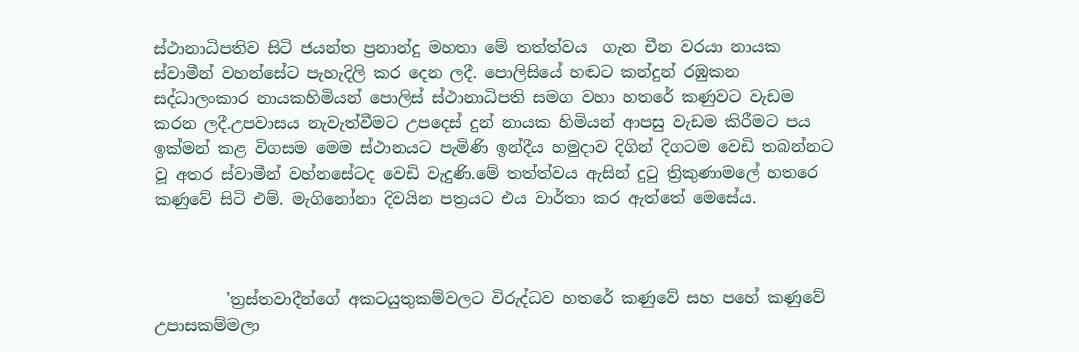ස්ථානාධිපතිව සිටි ජයන්ත ප්‍රනාන්දු මහතා මේ තත්ත්වය  ගැන චීන වරයා නායක ස්වාමීන් වහන්සේට පැහැදිලි කර දෙන ලදී. පොලිසියේ හඬට කන්දුන් රඹුකන සද්ධාලංකාර නායකහිමියන් පොලිස් ස්ථානාධිපති සමග වහා හතරේ කණුවට වැඩම කරන ලදී.උපවාසය නැවැත්වීමට උපදෙස් දුන් නායක හිමියන් ආපසු වැඩම කිරීමට පය ඉක්මන් කළ විගසම මෙම ස්ථානයට පැමිණි ඉන්දීය හමුදාව දිගින් දිගටම වෙඩි තබන්නට වූ අතර ස්වාමීන් වහ්නසේටද වෙඩි වැදුණි.මේ තත්ත්වය ඇසින් දුටු ත්‍රිකුණාමලේ හතරෙ කණුවේ සිටි එම්. මැගිනෝනා දිවයින පත්‍රයට එය වාර්තා කර ඇත්තේ මෙසේය.



         'ත්‍රස්තවාදීන්ගේ අකටයුතුකම්වලට විරුද්ධව හතරේ කණුවේ සහ පහේ කණුවේ උපාසකම්මලා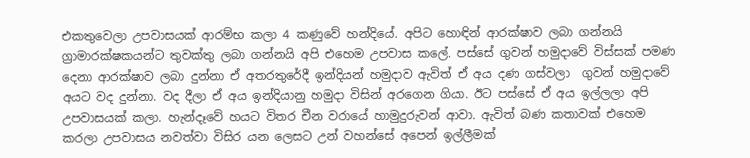එකතුවෙලා උපවාසයක් ආරම්භ කලා 4 කණුවේ හන්දියේ. අපිට හොඳින් ආරක්ෂාව ලබා ගන්නයි ග්‍රාමාරක්ෂකයන්ට තුවක්තු ලබා ගන්නයි අපි එහෙම උපවාස කලේ. පස්සේ ගුවන් හමුදාවේ විස්සක් පමණ දෙනා ආරක්ෂාව ලබා දුන්නා ඒ අතරතුරේදී ඉන්දියන් හමුදාව ඇවිත් ඒ අය දණ ගස්වලා  ගුවන් හමුදාවේ අයට වද දුන්නා. වද දීලා ඒ අය ඉන්දියානු හමුදා විසින් අරගෙන ගියා. ඊට පස්සේ ඒ අය ඉල්ලලා අපි උපවාසයක් කලා. හැන්දෑවේ හයට විතර චීන වරායේ හාමුදුරුවන් ආවා. ඇවිත් බණ කතාවක් එහෙම කරලා උපවාසය නවත්වා විසිර යන ලෙසට උන් වහන්සේ අපෙන් ඉල්ලීමක්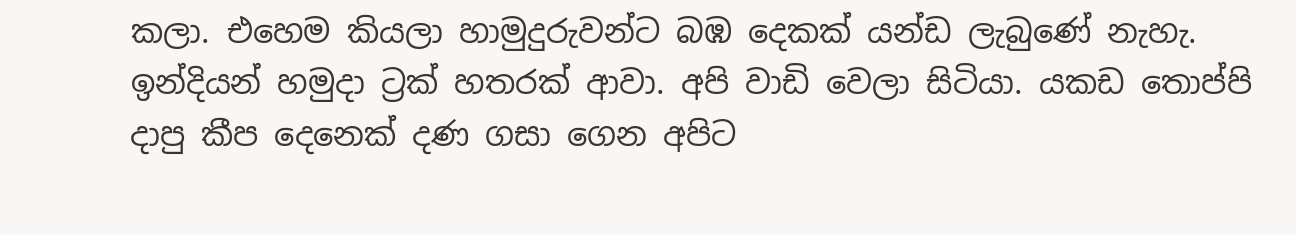කලා. එහෙම කියලා හාමුදුරුවන්ට බඹ දෙකක් යන්ඩ ලැබුණේ නැහැ. ඉන්දියන් හමුදා ට්‍රක් හතරක් ආවා. අපි වාඩි වෙලා සිටියා. යකඩ තොප්පි දාපු කීප දෙනෙක් දණ ගසා ගෙන අපිට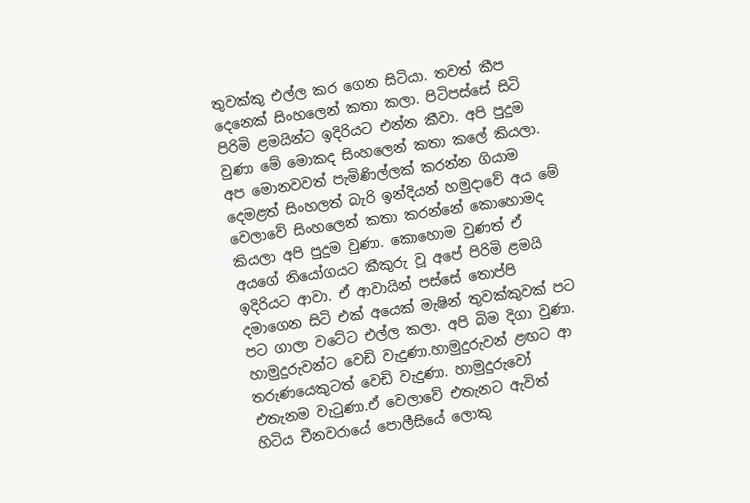තුවක්කු එල්ල කර ගෙන සිටියා. තවත් කීප දෙනෙක් සිංහලෙන් කතා කලා. පිටිපස්සේ සිටි පිරිමි ළමයින්ට ඉදිරියට එන්න කීවා. අපි පුදුම වුණා මේ මොකද සිංහලෙන් කතා කලේ කියලා. අප මොනවවත් පැමිණිල්ලක් කරන්න ගියාම දෙමළත් සිංහලත් බැරි ඉන්දියන් හමුදාවේ අය මේ වෙලාවේ සිංහලෙන් කතා කරන්නේ කොහොමද කියලා අපි පුදුම වුණා. කොහොම වුණත් ඒ අයගේ නියෝගයට කීකුරු වූ අපේ පිරිමි ළමයි ඉදිරියට ආවා. ඒ ආවායින් පස්සේ තොප්පි දමාගෙන සිටි එක් අයෙක් මැෂින් තුවක්කුවක් පට පට ගාලා වටේට එල්ල කලා. අපි බිම දිගා වුණා. හාමුදුරුවන්ට වෙඩි වැදුණා.හාමුදුරුවන් ළඟට ආ තරුණයෙකුටත් වෙඩි වැදුණා. හාමුදුරුවෝ එතැනම වැටුණා.ඒ වෙලාවේ එතැනට ඇවිත් හිටිය චීනවරායේ පොලීසියේ ලොකු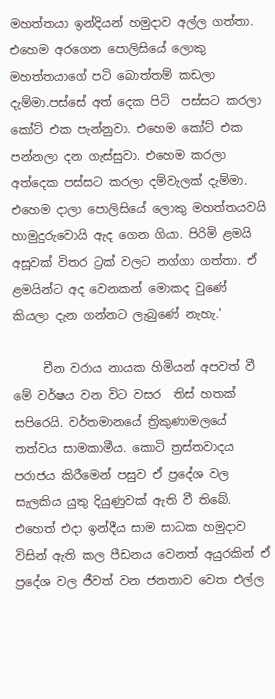මහත්තයා ඉන්දියන් හමුදාව අල්ල ගත්තා. එහෙම අරගෙන පොලිසියේ ලොකු මහත්තයාගේ පටි බොත්තම් කඩලා දැම්මා.පස්සේ අත් දෙක පිටි  පස්සට කරලා කෝට් එක පැන්නුවා. එහෙම කෝට් එක පන්නලා දන ගැස්සුවා. එහෙම කරලා අත්දෙක පස්සට කරලා දම්වැලක් දැම්මා. එහෙම දාලා පොලිසියේ ලොකු මහත්තයවයි හාමුදුරුවොයි ඇද ගෙන ගියා. පිරිමි ළමයි අසූවක් විතර ට්‍රක් වලට නග්ගා ගත්තා. ඒ ළමයින්ට අද වෙනකන් මොකද වුණේ කියලා දැන ගන්නට ලැබුණේ නැහැ.'

     චීන වරාය නායක හිමියන් අපවත් වී මේ වර්ෂය වන විට වසර  තිස් හතක් සපිරෙයි. වර්තමානයේ ත්‍රිකුණාමලයේ තත්වය සාමකාමීය. කොටි ත්‍රස්තවාදය පරාජය කිරීමෙන් පසුව ඒ ප්‍රදේශ වල සැලකිය යුතු දියුණුවක් ඇති වී තිබේ. එහෙත් එදා ඉන්දීය සාම සාධක හමුදාව විසින් ඇති කල පීඩනය වෙනත් අයුරකින් ඒ ප්‍රදේශ වල ජීවත් වන ජනතාව වෙත එල්ල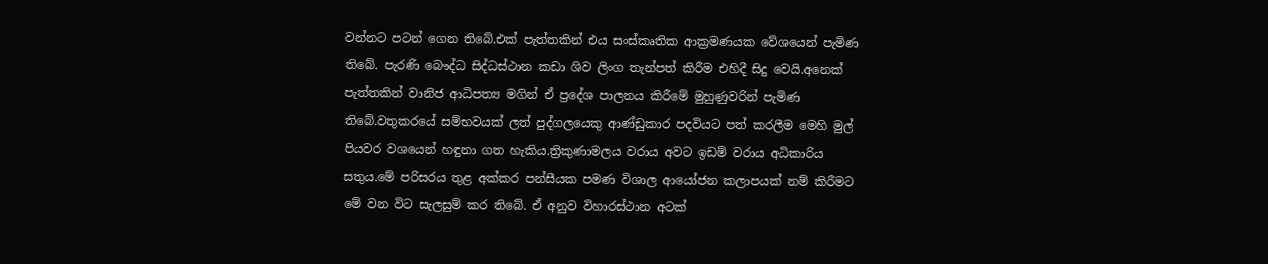වන්නට පටන් ගෙන තිබේ.එක් පැත්තකින් එය සංස්කෘතික ආක්‍රමණයක වේශයෙන් පැමිණ තිබේ. පැරණි බෞද්ධ සිද්ධස්ථාන කඩා ශිව ලිංග තැන්පත් කිරීම එහිදී සිදු වෙයි.අනෙක් පැත්තකින් වානිජ ආධිපත්‍ය මගින් ඒ ප්‍රදේශ පාලනය කිරීමේ මුහුණුවරින් පැමිණ තිබේ.වතුකරයේ සම්භවයක් ලත් පුද්ගලයෙකු ආණ්ඩුකාර පදවියට පත් කරලීම මෙහි මුල් පියවර වශයෙන් හඳුනා ගත හැකිය.ත්‍රිකුණාමලය වරාය අවට ඉඩම් වරාය අධිකාරිය සතුය.මේ පරිසරය තුළ අක්කර පන්සීයක පමණ විශාල ආයෝජන කලාපයක් නම් කිරීමට මේ වන විට සැලසුම් කර තිබේ. ඒ අනුව විහාරස්ථාන අටක්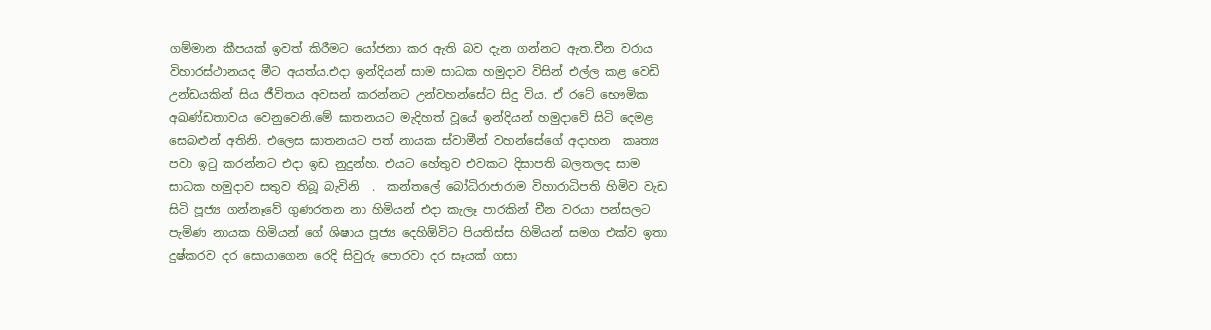ගම්මාන කීපයක් ඉවත් කිරීමට යෝජනා කර ඇති බව දැන ගන්නට ඇත.චීන වරාය විහාරස්ථානයද මීට අයත්ය.එදා ඉන්දියන් සාම සාධක හමුදාව විසින් එල්ල කළ වෙඩි උන්ඩයකින් සිය ජීවිතය අවසන් කරන්නට උන්වහන්සේට සිදු විය. ඒ රටේ භෞමික අඛණ්ඩතාවය වෙනුවෙනි.මේ ඝාතනයට මැදිහත් වූයේ ඉන්දියන් හමුදාවේ සිටි දෙමළ සෙබළුන් අතිනි. එලෙස ඝාතනයට පත් නායක ස්වාමීන් වහන්සේගේ අදාහන  කෘත්‍ය පවා ඉටු කරන්නට එදා ඉඩ නුදුන්හ. එයට හේතුව එවකට දිසාපති බලතලද සාම සාධක හමුදාව සතුව තිබූ බැවිනි  .  කන්තලේ බෝධිරාජාරාම විහාරාධිපති හිමිව වැඩ සිටි පූජ්‍ය ගන්නෑවේ ගුණරතන නා හිමියන් එදා කැලෑ පාරකින් චීන වරයා පන්සලට පැමිණ නායක හිමියන් ගේ ශිෂාය පූජ්‍ය දෙහිඕවිට පියතිස්ස හිමියන් සමග එක්ව ඉතා දුෂ්කරව දර සොයාගෙන රෙදි සිවුරු පොරවා දර සෑයක් ගසා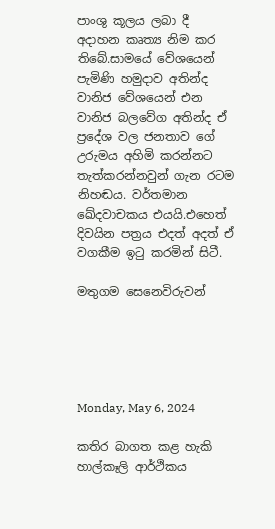පාංශු කූලය ලබා දී අදාහන කෘත්‍ය නිම කර තිබේ.සාමයේ වේශයෙන් පැමිණි හමුදාව අතින්ද වානිජ වේශයෙන් එන වානිජ බලවේග අතින්ද ඒ ප්‍රදේශ වල ජනතාව ගේ උරුමය අහිමි කරන්නට තැත්කරන්නවුන් ගැන රටම නිහඬය. වර්තමාන ඛේදවාචකය එයයි.එහෙත් දිවයින පත්‍රය එදත් අදත් ඒ වගකීම ඉටු කරමින් සිටී.

මතුගම සෙනෙවිරුවන්





Monday, May 6, 2024

කතිර බාගත කළ හැකි හාල්කෑලි ආර්ථිකය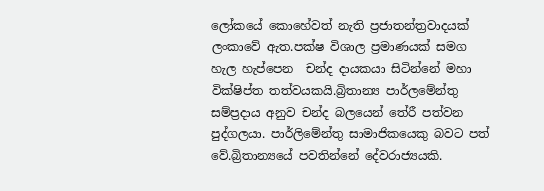ලෝකයේ කොහේවත් නැති ප්‍රජාතන්ත්‍රවාදයක් ලංකාවේ ඇත.පක්ෂ විශාල ප්‍රමාණයක් සමග හැල හැප්පෙන  චන්ද දායකයා සිටින්නේ මහා වික්ෂිප්ත තත්වයකයි.බ්‍රිතාන්‍ය පාර්ලමේන්තු සම්ප්‍රදාය අනුව චන්ද බලයෙන් තේරී පත්වන පුද්ගලයා. පාර්ලිමේන්තු සාමාජිකයෙකු බවට පත් වේ.බ්‍රිතාන්‍යයේ පවතින්නේ දේවරාජ්‍යයකි.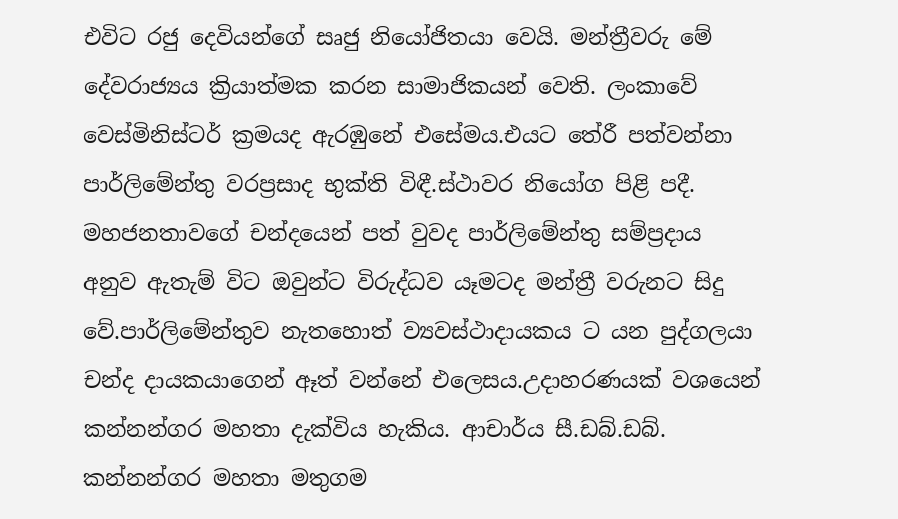එවිට රජු දෙවියන්ගේ සෘජු නියෝජිතයා වෙයි. මන්ත්‍රීවරු මේ දේවරාජ්‍යය ක්‍රියාත්මක කරන සාමාජිකයන් වෙති. ලංකාවේ වෙස්මිනිස්ටර් ක්‍රමයද ඇරඹුනේ එසේමය.එයට තේරී පත්වන්නා පාර්ලිමේන්තු වරප්‍රසාද භුක්ති විඳී.ස්ථාවර නියෝග පිළි පදී. මහජනතාවගේ චන්දයෙන් පත් වුවද පාර්ලිමේන්තු සම්ප්‍රදාය අනුව ඇතැම් විට ඔවුන්ට විරුද්ධව යෑමටද මන්ත්‍රී වරුනට සිදු වේ.පාර්ලිමේන්තුව නැතහොත් ව්‍යවස්ථාදායකය ට යන පුද්ගලයා චන්ද දායකයාගෙන් ඈත් වන්නේ එලෙසය.උදාහරණයක් වශයෙන් කන්නන්ගර මහතා දැක්විය හැකිය. ආචාර්ය සී.ඩබ්.ඩබ්. කන්නන්ගර මහතා මතුගම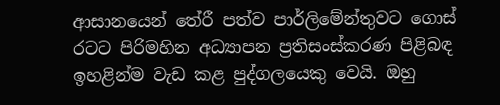ආසානයෙන් තේරී පත්ව පාර්ලිමේන්තුවට ගොස් රටට පිරිමහින අධ්‍යාපන ප්‍රතිසංස්කරණ පිළිබඳ ඉහළින්ම වැඩ කළ පුද්ගලයෙකු වෙයි. ඔහු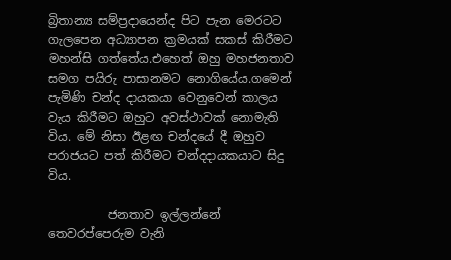බ්‍රිතාන්‍ය සම්ප්‍රදායෙන්ද පිට පැන මෙරටට ගැලපෙන අධ්‍යාපන ක්‍රමයක් සකස් කිරීමට මහන්සි ගත්තේය.එහෙත් ඔහු මහජනතාව සමග පයිරු පාසානමට නොගියේය.ගමෙන් පැමිණි චන්ද දායකයා වෙනුවෙන් කාලය වැය කිරීමට ඔහුට අවස්ථාවක් නොමැති විය. මේ නිසා ඊළඟ චන්දයේ දී ඔහුව පරාජයට පත් කිරීමට චන්දදායකයාට සිදු විය.

          ජනතාව ඉල්ලන්නේ තෙවරප්පෙරුම වැනි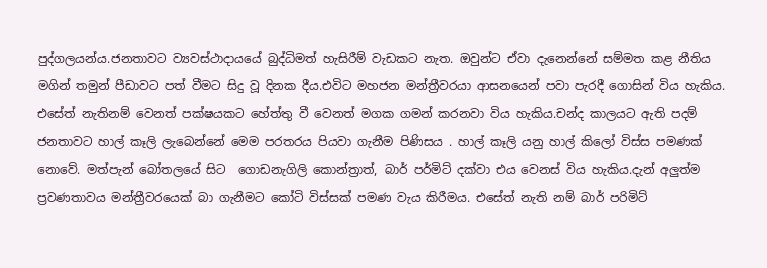පුද්ගලයන්ය.ජනතාවට ව්‍යවස්ථාදායයේ බුද්ධිමත් හැසිරීම් වැඩකට නැත. ඔවුන්ට ඒවා දැනෙන්නේ සම්මත කළ නීතිය  මගින් තමුන් පීඩාවට පත් වීමට සිදු වූ දිනක දීය.එවිට මහජන මන්ත්‍රීවරයා ආසනයෙන් පවා පැරදී ගොසින් විය හැකිය. එසේත් නැතිනම් වෙනත් පක්ෂයකට හේත්තු වී වෙනත් මගක ගමන් කරනවා විය හැකිය.චන්ද කාලයට ඇති පදම් ජනතාවට හාල් කෑලි ලැබෙන්නේ මෙම පරතරය පියවා ගැනීම පිණිසය . හාල් කෑලි යනු හාල් කිලෝ විස්ස පමණක් නොවේ. මත්පැන් බෝතලයේ සිට  ගොඩනැගිලි කොන්ත්‍රාත්, බාර් පර්මිට් දක්වා එය වෙනස් විය හැකිය.දැන් අලුත්ම ප්‍රවණතාවය මන්ත්‍රීවරයෙක් බා ගැනීමට කෝටි විස්සක් පමණ වැය කිරීමය. එසේත් නැති නම් බාර් පරිමිට්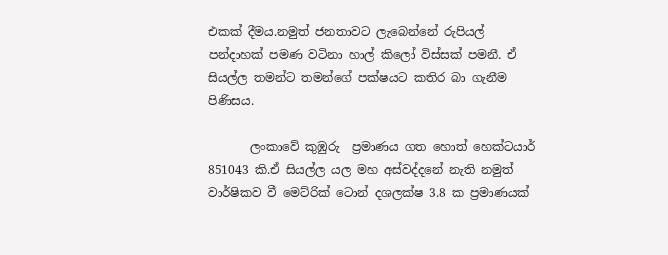එකක් දීමය.නමුත් ජනතාවට ලැබෙන්නේ රුපියල් පන්දාහක් පමණ වටිනා හාල් කිලෝ විස්සක් පමනී. ඒ සියල්ල තමන්ට තමන්ගේ පක්ෂයට කතිර බා ගැනීම පිණිසය.

       ලංකාවේ කුඹුරු  ප්‍රමාණය ගත හොත් හෙක්ටයාර් 851043 කි.ඒ සියල්ල යල මහ අස්වද්දනේ නැති නමුත් වාර්ෂිකව වී මෙට්රික් ටොන් දශලක්ෂ 3.8 ක ප්‍රමාණයක්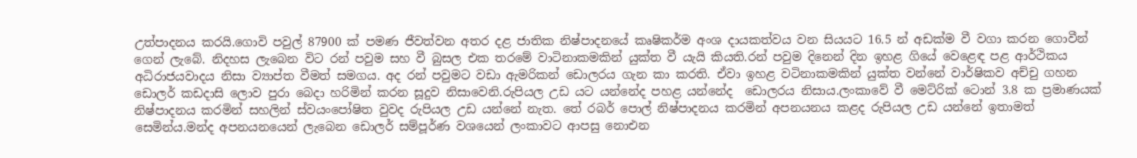උත්පාදනය කරයි.ගොවි පවුල් 87900 ක් පමණ ජීවත්වන අතර දළ ජාතික නිෂ්පාදනයේ කෘෂිකර්ම අංශ දායකත්වය වන සියයට 16.5 න් අඩක්ම වී වගා කරන ගොවීන් ගෙන් ලැබේ. නිදහස ලැබෙන විට රන් පවුම සහ වී බුසල එක තරමේ වාටිනාකමකින් යුක්ත වී යැයි කියති.රන් පවුම දිනෙන් දින ඉහළ ගියේ වෙළෙඳ පළ ආර්ථිකය අධිරාජයවාදය නිසා ව්‍යාප්ත වීමත් සමගය. අද රන් පවුමට වඩා ඇමරිකන් ඩොලරය ගැන කා කරති. ඒවා ඉහළ වටිනාකමකින් යුක්ත වන්නේ වාර්ෂිකව අච්චු ගහන ඩොලර් කඩදාසි ලොව පුරා බෙදා හරිමින් කරන සූදුව නිසාවෙනි.රුපියල උඩ යට යන්නේද පහළ යන්නේද  ඩොලරය නිසාය.ලංකාවේ වී මෙට්රික් ටොන් 3.8 ක ප්‍රමාණයක් නිෂ්පාදනය කරමින් සහලින් ස්වයංපෝෂිත වුවද රුපියල උඩ යන්නේ නැත. තේ රබර් පොල් නිෂ්පාදනය කරමින් අපනයනය කළද රුපියල උඩ යන්නේ ඉතාමත් සෙමින්ය.මන්ද අපනයනයෙන් ලැබෙන ඩොලර් සම්පූර්ණ වශයෙන් ලංකාවට ආපසු නොඑන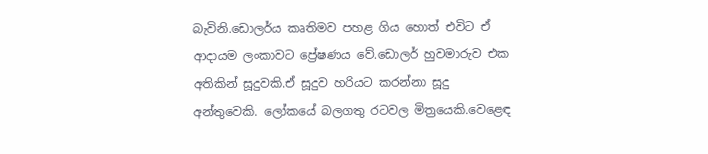බැවිනි.ඩොලර්ය කෘතිමව පහළ ගිය හොත් එවිට ඒ ආදායම ලංකාවට ප්‍රේෂණය වේ.ඩොලර් හුවමාරුව එක අතිකින් සූදුවකි.ඒ සූදුව හරියට කරන්නා සූදු අන්තුවෙකි. ලෝකයේ බලගතු රටවල මිත්‍රයෙකි.වෙළෙඳ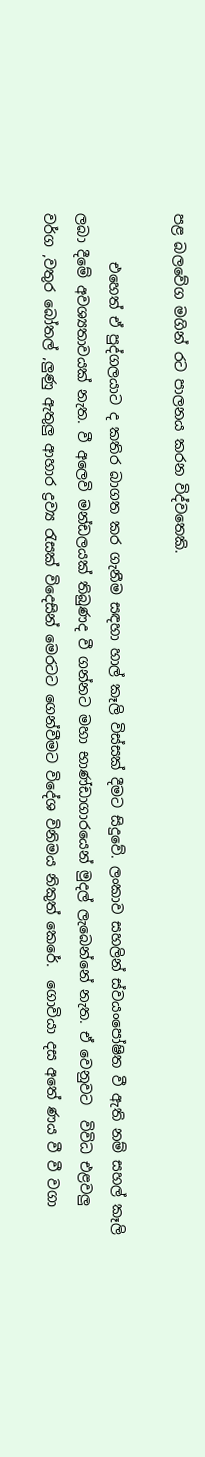පළ බලවේග මගින් රට පාලනය කරන විද්වතෙකි.

       එහෙත් ඒ පුද්ගලයාට ද කතිර බාගත කර ගැනීම සඳහා හාල් කෑලි විස්සක් දීමට සිදුවේ. ලංකාව සහලින් ස්වයංපෝෂිත වී ඇති නම් සහල් කෑලි ලබා දීමේ අවශ්‍යතාවයක් නැත. වී අලෙවි මන්ඩලයක් තිබුණද වී ගන්නට මහා භාණ්ඩාගාරයෙන් මුදල් ලැබෙන්නේ නැත. ඒ වෙනුවට  විවිධ එළවලු වර්ග ,වතුර බෝතල් ,ලුණු ඇතුලු ආහාර ද්‍රව්‍ය රැසක් විදෙසින් මෙරටට ගෙන්වීමට විදේශ විනිමය නිකුත් කෙරේ.  ගොවියා දස අතේ ණය වී වී වගා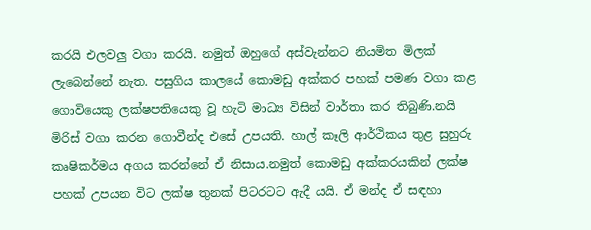කරයි එලවලු වගා කරයි. නමුත් ඔහුගේ අස්වැන්නට නියමිත මිලක් ලැබෙන්නේ නැත. පසුගිය කාලයේ කොමඩු අක්කර පහක් පමණ වගා කළ ගොවියෙකු ලක්ෂපතියෙකු වූ හැටි මාධ්‍ය විසින් වාර්තා කර තිබුණි.නයි මිරිස් වගා කරන ගොවීන්ද එසේ උපයති. හාල් කෑලි ආර්ථිකය තුළ සුහුරු කෘෂිකර්මය අගය කරන්නේ ඒ නිසාය.නමුත් කොමඩු අක්කරයකින් ලක්ෂ පහක් උපයන විට ලක්ෂ තුනක් පිටරටට ඇදී යයි. ඒ මන්ද ඒ සඳහා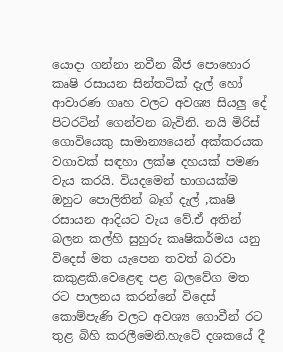යොදා ගන්නා නවීන බීජ පොහොර කෘෂි රසායන සින්තටික් දැල් හෝ ආවාරණ ගෘහ වලට අවශ්‍ය සියලු දේ පිටරටින් ගෙන්වන බැවිනි. නයි මිරිස් ගොවියෙකු සාමාන්‍යයෙන් අක්කරයක වගාවක් සඳහා ලක්ෂ දහයක් පමණ වැය කරයි. වියදමෙන් භාගයක්ම ඔහුට පොලිතින් බෑග් දැල් ,කෘෂි රසායන ආදියට වැය වේ.ඒ අතින් බලන කල්හි සුහුරු කෘෂිකර්මය යනු විදෙස් මත යැපෙන තවත් බරවා කකුළකි.වෙළෙඳ පළ බලවේග මත රට පාලනය කරන්නේ විදෙස් කොම්පැණි වලට අවශ්‍ය ගොවීන් රට තුළ බිහි කරලීමෙනි.හැටේ දශකයේ දී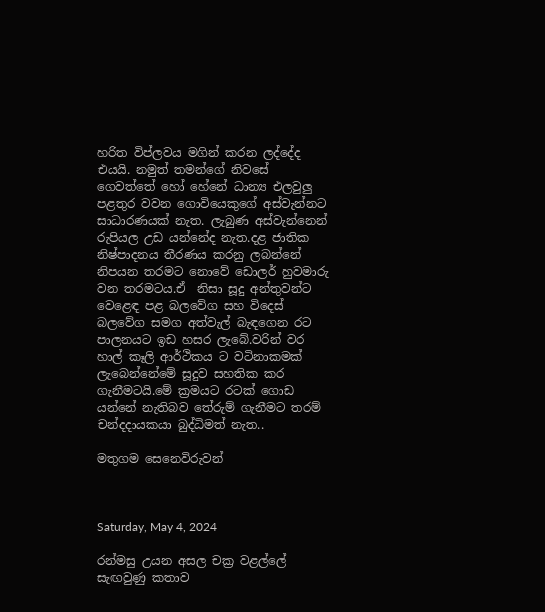හරිත විප්ලවය මගින් කරන ලද්දේද එයයි. නමුත් තමන්ගේ නිවසේ ගෙවත්තේ හෝ හේනේ ධාන්‍ය එලවුලු පළතුර වවන ගොවියෙකුගේ අස්වැන්නට සාධාරණයක් නැත. ලැබුණ අස්වැන්නෙන් රුපියල උඩ යන්නේද නැත.දළ ජාතික නිෂ්පාදනය තීරණය කරනු ලබන්නේ නිපයන තරමට නොවේ ඩොලර් හුවමාරු වන තරමටය.ඒ  නිසා සූදු අන්තුවන්ට වෙළෙඳ පළ බලවේග සහ විදෙස් බලවේග සමග අත්වැල් බැඳගෙන රට පාලනයට ඉඩ හසර ලැබේ.වරින් වර  හාල් කෑලි ආර්ථිකය ට වටිනාකමක් ලැබෙන්නේමේ සූදුව සහතික කර ගැනීමටයි.මේ ක්‍රමයට රටක් ගොඩ යන්නේ නැතිබව තේරුම් ගැනීමට තරම් චන්දදායකයා බුද්ධිමත් නැත..

මතුගම සෙනෙවිරුවන්



Saturday, May 4, 2024

රන්මසු උයන අසල චක්‍ර වළල්ලේ සැඟවුණු කතාව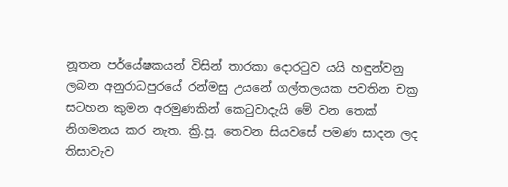නූතන පර්යේෂකයන් විසින් තාරකා දොරටුව යයි හඳුන්වනු ලබන අනුරාධපුරයේ රන්මසු උයනේ ගල්තලයක පවතින චක්‍ර සටහන කුමන අරමුණකින් කෙටුවාදැයි මේ වන තෙක් නිගමනය කර නැත. ක්‍රි.පූ. තෙවන සියවසේ පමණ සාදන ලද තිසාවැව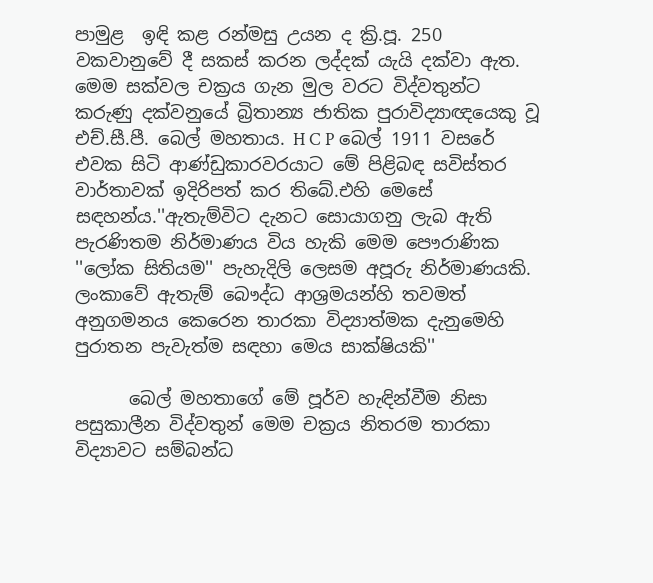පාමුළ  ඉඳි කළ රන්මසු උයන ද ක්‍රි.පූ. 250 වකවානුවේ දී සකස් කරන ලද්දක් යැයි දක්වා ඇත. මෙම සක්වල චක්‍රය ගැන මුල වරට විද්වතුන්ට කරුණු දක්වනුයේ බ්‍රිතාන්‍ය ජාතික පුරාවිද්‍යාඥයෙකු වූ එච්.සී.පී. බෙල් මහතාය. H C P බෙල් 1911 වසරේ එවක සිටි ආණ්ඩුකාරවරයාට මේ පිළිබඳ සවිස්තර වාර්තාවක් ඉදිරිපත් කර තිබේ.එහි මෙසේ සඳහන්ය.''ඇතැම්විට දැනට සොයාගනු ලැබ ඇති පැරණිතම නිර්මාණය විය හැකි මෙම පෞරාණික ''ලෝක සිතියම'' පැහැදිලි ලෙසම අපූරු නිර්මාණයකි. ලංකාවේ ඇතැම් බෞද්ධ ආශ්‍රමයන්හි තවමත් අනුගමනය කෙරෙන තාරකා විද්‍යාත්මක දැනුමෙහි පුරාතන පැවැත්ම සඳහා මෙය සාක්ෂියකි''

      බෙල් මහතාගේ මේ පූර්ව හැඳින්වීම නිසා පසුකාලීන විද්වතුන් මෙම චක්‍රය නිතරම තාරකා විද්‍යාවට සම්බන්ධ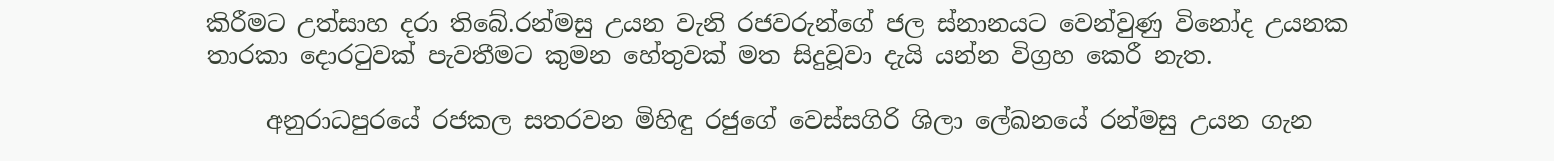කිරීමට උත්සාහ දරා තිබේ.රන්මසු උයන වැනි රජවරුන්ගේ ජල ස්නානයට වෙන්වුණු විනෝද උයනක තාරකා දොරටුවක් පැවතීමට කුමන හේතුවක් මත සිදුවූවා දැයි යන්න විග්‍රහ කෙරී නැත.

     අනුරාධපුරයේ රජකල සතරවන මිහිඳු රජුගේ වෙස්සගිරි ශිලා ලේඛනයේ රන්මසු උයන ගැන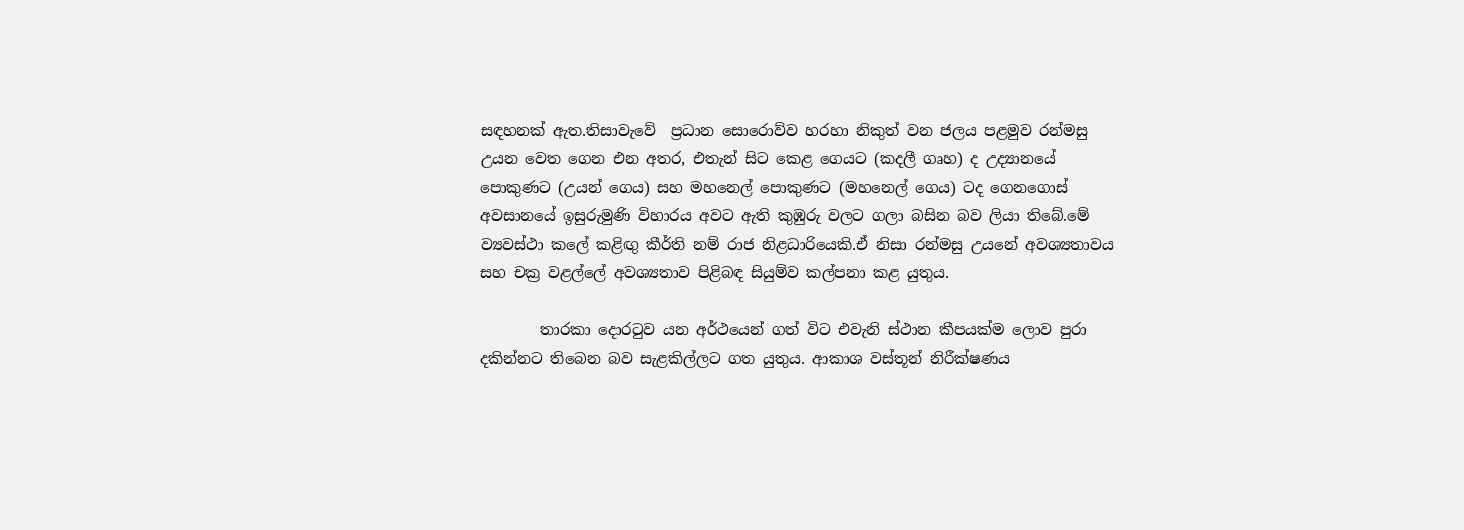සඳහනක් ඇත.තිසාවැවේ  ප්‍රධාන සොරොව්ව හරහා නිකුත් වන ජලය පළමුව රන්මසු උයන වෙත ගෙන එන අතර, එතැන් සිට කෙළ ගෙයට (කදලී ගෘහ) ද උද්‍යානයේ පොකුණට (උයන් ගෙය) සහ මහනෙල් පොකුණට (මහනෙල් ගෙය) ටද ගෙනගොස් අවසානයේ ඉසුරුමුණි විහාරය අවට ඇති කුඹුරු වලට ගලා බසින බව ලියා තිබේ.මේ ව්‍යවස්ථා කලේ කළිඟු කීර්ති නම් රාජ නිළධාරියෙකි.ඒ නිසා රන්මසු උයනේ අවශ්‍යතාවය සහ චක්‍ර වළල්ලේ අවශ්‍යතාව පිළිබඳ සියුම්ව කල්පනා කළ යුතුය.

        තාරකා දොරටුව යන අර්ථයෙන් ගත් විට එවැනි ස්ථාන කීපයක්ම ලොව පුරා දකින්නට තිබෙන බව සැළකිල්ලට ගත යුතුය. ආකාශ වස්තූන් නිරීක්ෂණය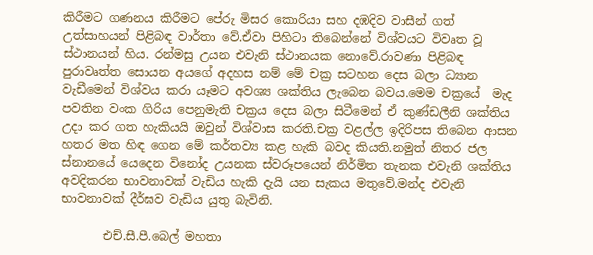කිරීමට ගණනය කිරීමට පේරු මිසර කොරියා සහ දඹදිව වාසීන් ගත් උත්සාහයන් පිළිබඳ වාර්තා වේ.ඒවා පිහිටා තිබෙන්නේ විශ්වයට විවෘත වූ ස්ථානයන් හිය. රන්මසු උයන එවැනි ස්ථානයක නොවේ.රාවණා පිළිබඳ පුරාවෘත්ත සොයන අයගේ අදහස නම් මේ චක්‍ර සටහන දෙස බලා ධ්‍යාන වැඩීමෙන් විශ්වය කරා යෑමට අවශ්‍ය ශක්තිය ලැබෙන බවය.මෙම චක්‍රයේ  මැද පවතින වංක ගිරිය පෙනුමැති චක්‍රය දෙස බලා සිටීමෙන් ඒ කුණ්ඩලීනි ශක්තිය උදා කර ගත හැකියයි ඔවුන් විශ්වාස කරති.චක්‍ර වළල්ල ඉදිරිපස තිබෙන ආසන හතර මත හිඳ ගෙන මේ කර්තව්‍ය කළ හැකි බවද කියති.නමුත් නිතර ජල ස්නානයේ යෙදෙන විනෝද උයනක ස්වරූපයෙන් නිර්මිත තැනක එවැනි ශක්තිය අවදිකරන භාවනාවක් වැඩිය හැකි දැයි යන සැකය මතුවේ.මන්ද එවැනි භාවනාවක් දීර්ඝව වැඩිය යුතු බැවිනි.

       එච්.සී.පී.බෙල් මහතා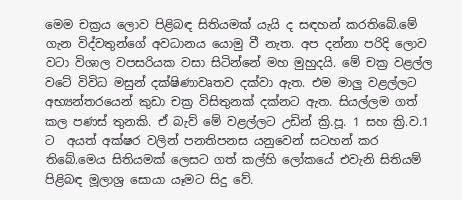මෙම චක්‍රය ලොව පිළිබඳ සිතියමක් යැයි ද සඳහන් කරතිබේ.මේ ගැන විද්වතුන්ගේ අවධානය යොමු වී නැත. අප දන්නා පරිදි ලොව වටා විශාල වපසරියක වසා සිටින්නේ මහ මුහුදයි. මේ චක්‍ර වළල්ල වටේ විවිධ මසුන් දක්ෂිණාවෘතව දක්වා ඇත. එම මාලු වළල්ලට අභ්‍යන්තරයෙන් කුඩා චක්‍ර විසිතුනක් දක්නට ඇත. සියල්ලම ගත් කල පණස් තුනකි. ඒ බැව් මේ වළල්ලට උඩින් ක්‍රි.පූ. 1 සහ ක්‍රි.ව.1 ට  අයත් අක්ෂර වලින් පනතිපනස යනුවෙන් සටහන් කර තිබේ.මෙය සිතියමක් ලෙසට ගත් කල්හි ලෝකයේ එවැනි සිතියම් පිළිබඳ මූලාශ්‍ර සොයා යෑමට සිදු වේ.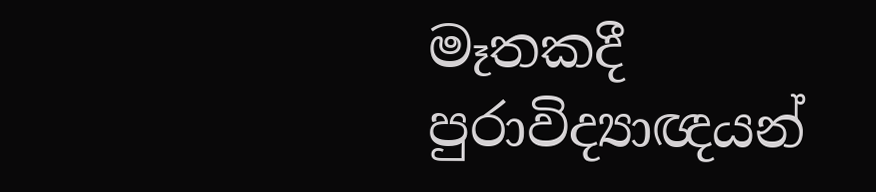මෑතකදී පුරාවිද්‍යාඥයන්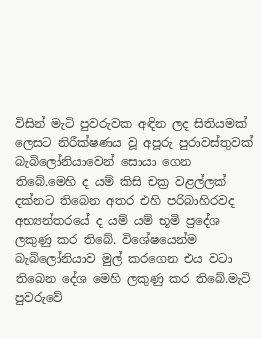විසින් මැටි පුවරුවක අඳින ලද සිතියමක් ලෙසට නිරීක්ෂණය වූ අපූරු පුරාවස්තුවක් බැබිලෝනියාවෙන් සොයා ගෙන තිබේ.මෙහි ද යම් කිසි චක්‍ර වළල්ලක් දක්නට තිබෙන අතර එහි පරිබාහිරවද අභ්‍යන්තරයේ ද යම් යම් භූමි ප්‍රදේශ ලකුණු කර තිබේ. විශේෂයෙන්ම බැබිලෝනියාව මුල් කරගෙන එය වටා තිබෙන දේශ මෙහි ලකුණු කර තිබේ.මැටි පුවරුවේ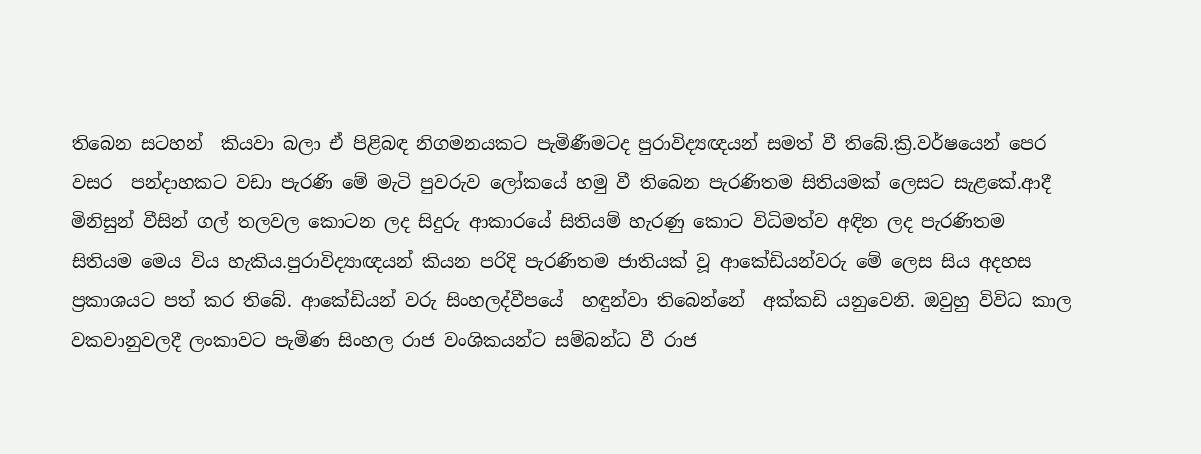තිබෙන සටහන්  කියවා බලා ඒ පිළිබඳ නිගමනයකට පැමිණීමටද පුරාවිද්‍යඥයන් සමත් වී තිබේ.ක්‍රි.වර්ෂයෙන් පෙර වසර  පන්දාහකට වඩා පැරණි මේ මැටි පුවරුව ලෝකයේ හමු වී තිබෙන පැරණිතම සිතියමක් ලෙසට සැළකේ.ආදී මිනිසුන් වීසින් ගල් තලවල කොටන ලද සිදුරු ආකාරයේ සිතියම් හැරණු කොට විධිමත්ව අඳින ලද පැරණිතම සිතියම මෙය විය හැකිය.පුරාවිද්‍යාඥයන් කියන පරිදි පැරණිතම ජාතියක් වූ ආකේඩියන්වරු මේ ලෙස සිය අදහස ප්‍රකාශයට පත් කර තිබේ. ආකේඩියන් වරු සිංහලද්වීපයේ  හඳුන්වා තිබෙන්නේ  අක්කඩි යනුවෙනි. ඔවුහු විවිධ කාල වකවානුවලදී ලංකාවට පැමිණ සිංහල රාජ වංශිකයන්ට සම්බන්ධ වී රාජ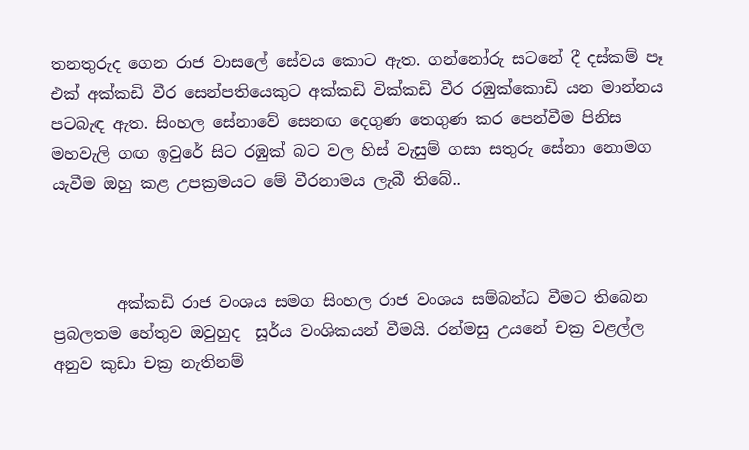තනතුරුද ගෙන රාජ වාසලේ සේවය කොට ඇත. ගන්නෝරු සටනේ දී දස්කම් පෑ එක් අක්කඩි වීර සෙන්පතියෙකුට අක්කඩි වික්කඩි වීර රඹුක්කොඩි යන මාන්නය පටබැඳ ඇත. සිංහල සේනාවේ සෙනඟ දෙගුණ තෙගුණ කර පෙන්වීම පිනිස මහවැලි ගඟ ඉවුරේ සිට රඹුක් බට වල හිස් වැසුම් ගසා සතුරු සේනා නොමග යැවීම ඔහු කළ උපක්‍රමයට මේ වීරනාමය ලැබී තිබේ..



        අක්කඩි රාජ වංශය සමග සිංහල රාජ වංශය සම්බන්ධ වීමට තිබෙන ප්‍රබලතම හේතුව ඔවුහුද  සූර්ය වංශිකයන් වීමයි. රන්මසු උයනේ චක්‍ර වළල්ල අනුව කුඩා චක්‍ර නැතිනම්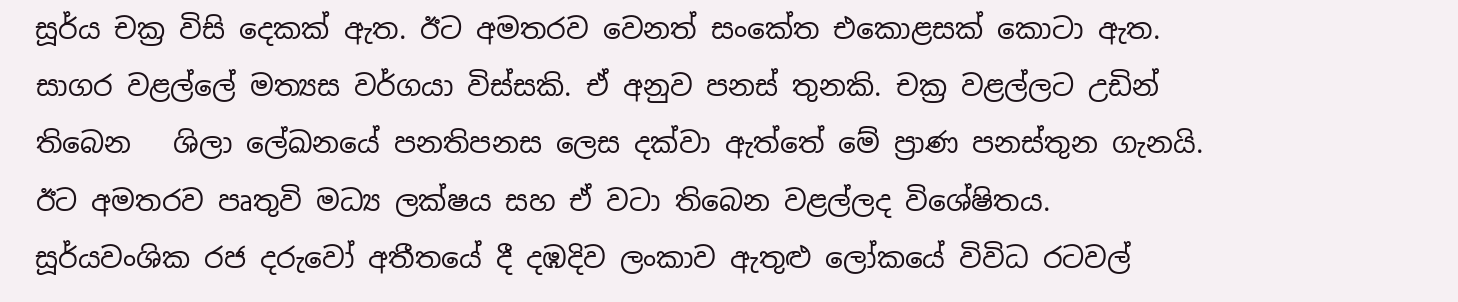සූර්ය චක්‍ර විසි දෙකක් ඇත. ඊට අමතරව වෙනත් සංකේත එකොළසක් කොටා ඇත. සාගර වළල්ලේ මත්‍යස වර්ගයා විස්සකි. ඒ අනුව පනස් තුනකි. චක්‍ර වළල්ලට උඩින් තිබෙන   ශිලා ලේඛනයේ පනතිපනස ලෙස දක්වා ඇත්තේ මේ ප්‍රාණ පනස්තුන ගැනයි. ඊට අමතරව පෘතුවි මධ්‍ය ලක්ෂය සහ ඒ වටා තිබෙන වළල්ලද විශේෂිතය. සූර්යවංශික රජ දරුවෝ අතීතයේ දී දඹදිව ලංකාව ඇතුළු ලෝකයේ විවිධ රටවල්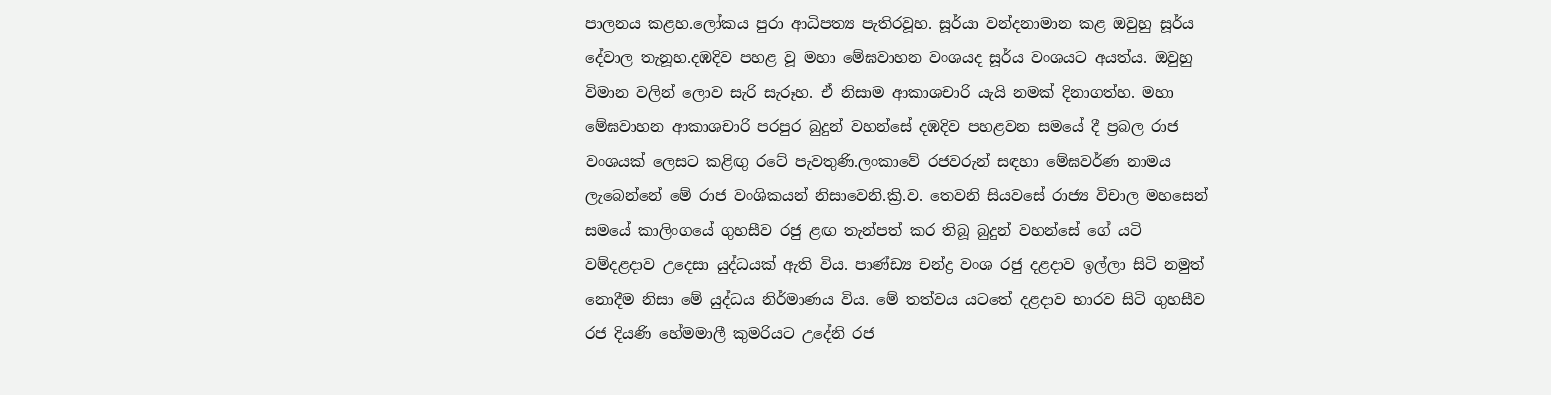පාලනය කළහ.ලෝකය පුරා ආධිපත්‍ය පැතිරවූහ. සූර්යා වන්දනාමාන කළ ඔවුහු සූර්ය දේවාල තැනූහ.දඹදිව පහළ වූ මහා මේඝවාහන වංශයද සූර්ය වංශයට අයත්ය. ඔවුහු විමාන වලින් ලොව සැරි සැරූහ. ඒ නිසාම ආකාශචාරි යැයි නමක් දිනාගත්හ. මහා මේඝවාහන ආකාශචාරි පරපුර බුදුන් වහන්සේ දඹදිව පහළවන සමයේ දී ප්‍රබල රාජ වංශයක් ලෙසට කළිඟු රටේ පැවතුණි.ලංකාවේ රජවරුන් සඳහා මේඝවර්ණ නාමය ලැබෙන්නේ මේ රාජ වංශිකයන් නිසාවෙනි.ක්‍රි.ව. තෙවනි සියවසේ රාජ්‍ය විචාල මහසෙන් සමයේ කාලිංගයේ ගුහසීව රජු ළඟ තැන්පත් කර තිබූ බුදුන් වහන්සේ ගේ යටි වම්දළදාව උදෙසා යුද්ධයක් ඇති විය. පාණ්ඩ්‍ය චන්ද්‍ර වංශ රජු දළදාව ඉල්ලා සිටි නමුත් නොදීම නිසා මේ යුද්ධය නිර්මාණය විය. මේ තත්වය යටතේ දළදාව භාරව සිටි ගුහසීව රජ දියණි හේමමාලී කුමරියට උදේනි රජ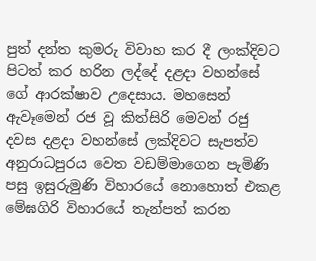පුත් දන්ත කුමරු විවාහ කර දී ලංක්දිවට පිටත් කර හරින ලද්දේ දළදා වහන්සේ ගේ ආරක්ෂාව උදෙසාය. මහසෙන් ඇවෑමෙන් රජ වූ කිත්සිරි මෙවන් රජු දවස දළදා වහන්සේ ලක්දිවට සැපත්ව අනුරාධපුරය වෙත වඩම්මාගෙන පැමිණි පසු ඉසුරුමුණි විහාරයේ නොහොත් එකළ මේඝගිරි විහාරයේ තැන්පත් කරන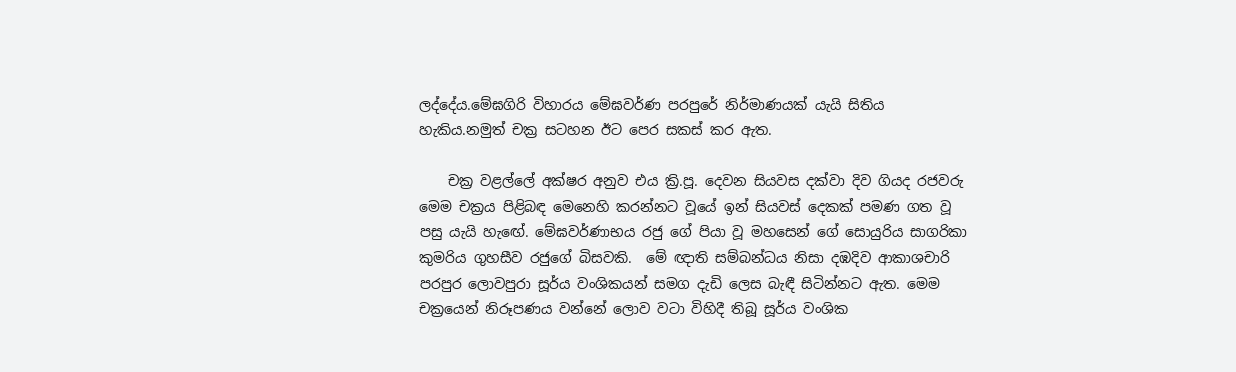ලද්දේය.මේඝගිරි විහාරය මේඝවර්ණ පරපුරේ නිර්මාණයක් යැයි සිතිය හැකිය.නමුත් චක්‍ර සටහන ඊට පෙර සකස් කර ඇත.

    චක්‍ර වළල්ලේ අක්ෂර අනුව එය ක්‍රි.පූ. දෙවන සියවස දක්වා දිව ගියද රජවරු මෙම චක්‍රය පිළිබඳ මෙනෙහි කරන්නට වූයේ ඉන් සියවස් දෙකක් පමණ ගත වූ පසු යැයි හැඟේ. මේඝවර්ණාභය රජු ගේ පියා වූ මහසෙන් ගේ සොයුරිය සාගරිකා කුමරිය ගුහසීව රජුගේ බිසවකි.  මේ ඥාති සම්බන්ධය නිසා දඹදිව ආකාශචාරි පරපුර ලොවපුරා සූර්ය වංශිකයන් සමග දැඩි ලෙස බැඳී සිටින්නට ඇත. මෙම චක්‍රයෙන් නිරූපණය වන්නේ ලොව වටා විහිදී තිබූ සූර්ය වංශික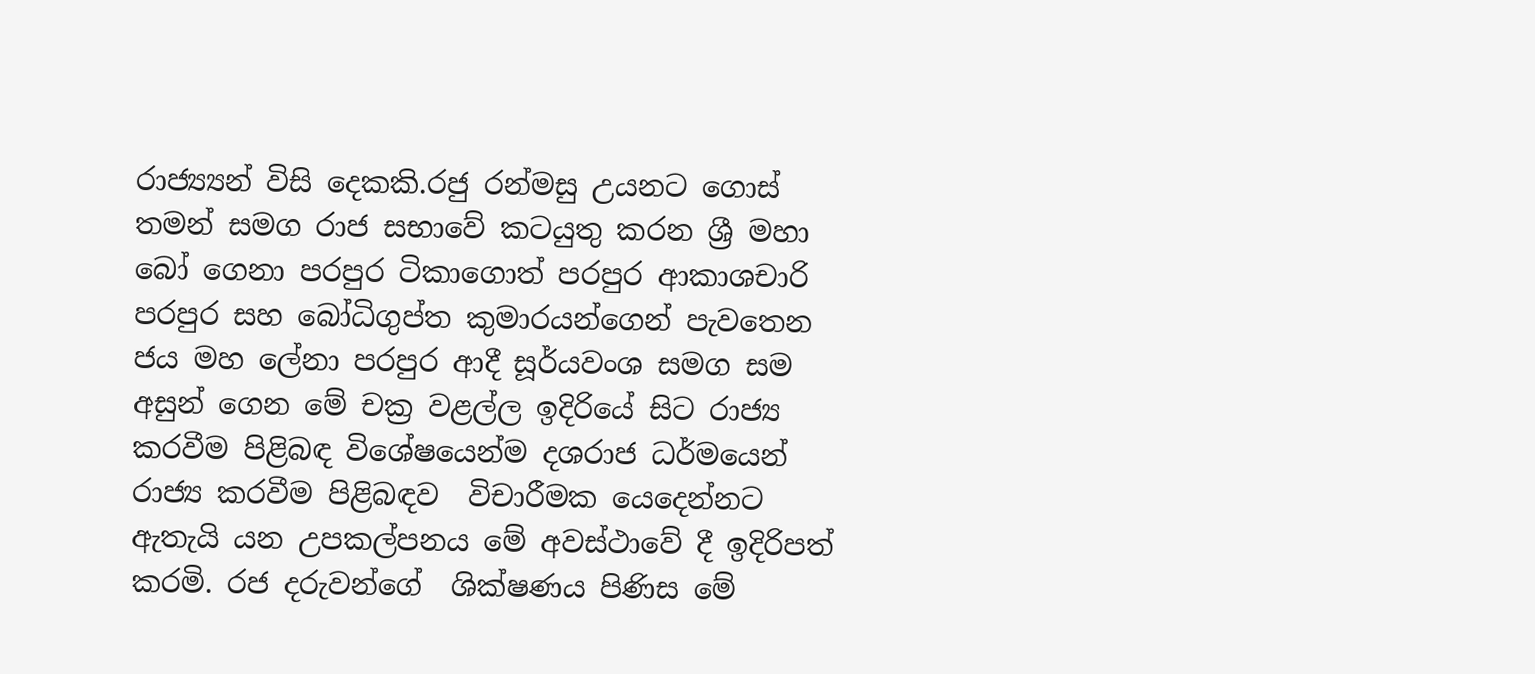රාජ්‍ය්‍යන් විසි දෙකකි.රජු රන්මසු උයනට ගොස් තමන් සමග රාජ සභාවේ කටයුතු කරන ශ්‍රී මහා බෝ ගෙනා පරපුර ටිකාගොත් පරපුර ආකාශචාරි පරපුර සහ බෝධිගුප්ත කුමාරයන්ගෙන් පැවතෙන ජය මහ ලේනා පරපුර ආදී සූර්යවංශ සමග සම අසුන් ගෙන මේ චක්‍ර වළල්ල ඉදිරියේ සිට රාජ්‍ය කරවීම පිළිබඳ විශේෂයෙන්ම දශරාජ ධර්මයෙන් රාජ්‍ය කරවීම පිළිබඳව  විචාරීමක යෙදෙන්නට ඇතැයි යන උපකල්පනය මේ අවස්ථාවේ දී ඉදිරිපත් කරමි. රජ දරුවන්ගේ  ශික්ෂණය පිණිස මේ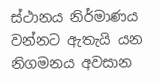ස්ථානය නිර්මාණය වන්නට ඇතැයි යන නිගමනය අවසාන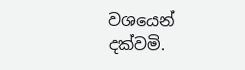වශයෙන් දක්වමි.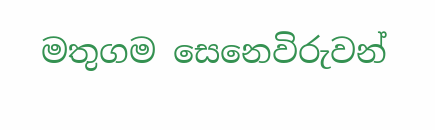මතුගම සෙනෙවිරුවන්